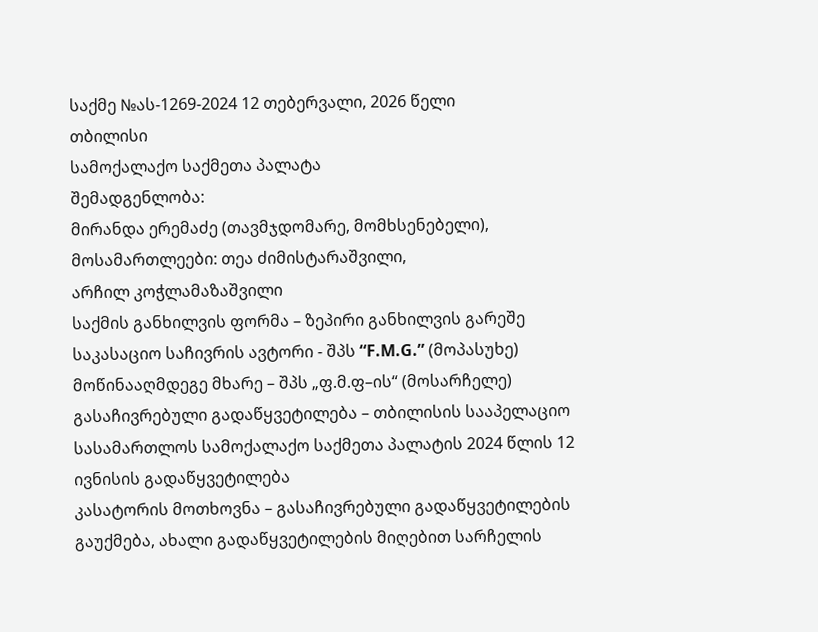საქმე №ას-1269-2024 12 თებერვალი, 2026 წელი
თბილისი
სამოქალაქო საქმეთა პალატა
შემადგენლობა:
მირანდა ერემაძე (თავმჯდომარე, მომხსენებელი),
მოსამართლეები: თეა ძიმისტარაშვილი,
არჩილ კოჭლამაზაშვილი
საქმის განხილვის ფორმა – ზეპირი განხილვის გარეშე
საკასაციო საჩივრის ავტორი - შპს “F.M.G.” (მოპასუხე)
მოწინააღმდეგე მხარე – შპს „ფ.მ.ფ–ის“ (მოსარჩელე)
გასაჩივრებული გადაწყვეტილება – თბილისის სააპელაციო სასამართლოს სამოქალაქო საქმეთა პალატის 2024 წლის 12 ივნისის გადაწყვეტილება
კასატორის მოთხოვნა – გასაჩივრებული გადაწყვეტილების გაუქმება, ახალი გადაწყვეტილების მიღებით სარჩელის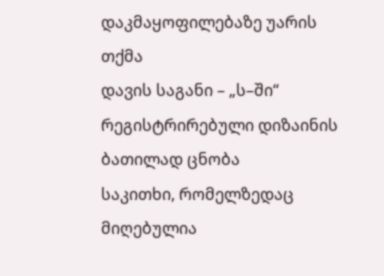დაკმაყოფილებაზე უარის თქმა
დავის საგანი – „ს–ში“ რეგისტრირებული დიზაინის ბათილად ცნობა
საკითხი, რომელზედაც მიღებულია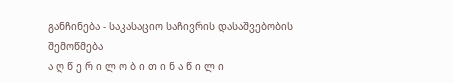განჩინება - საკასაციო საჩივრის დასაშვებობის შემოწმება
ა ღ წ ე რ ი ლ ო ბ ი თ ი ნ ა წ ი ლ ი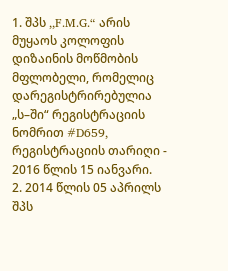1. შპს ,,F.M.G.“ არის მუყაოს კოლოფის დიზაინის მოწმობის მფლობელი, რომელიც დარეგისტრირებულია „ს–ში“ რეგისტრაციის ნომრით #D659, რეგისტრაციის თარიღი - 2016 წლის 15 იანვარი.
2. 2014 წლის 05 აპრილს შპს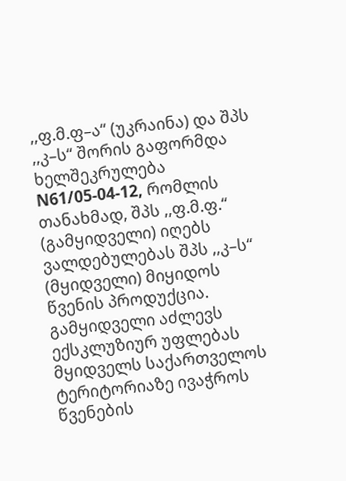,,ფ.მ.ფ–ა“ (უკრაინა) და შპს ,,კ–ს“ შორის გაფორმდა ხელშეკრულება N61/05-04-12, რომლის თანახმად, შპს ,,ფ.მ.ფ.“ (გამყიდველი) იღებს ვალდებულებას შპს ,,კ–ს“ (მყიდველი) მიყიდოს წვენის პროდუქცია. გამყიდველი აძლევს ექსკლუზიურ უფლებას მყიდველს საქართველოს ტერიტორიაზე ივაჭროს წვენების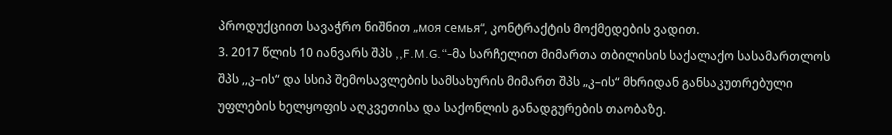პროდუქციით სავაჭრო ნიშნით „моя семья“, კონტრაქტის მოქმედების ვადით.
3. 2017 წლის 10 იანვარს შპს ,,F.M.G.“-მა სარჩელით მიმართა თბილისის საქალაქო სასამართლოს შპს ,,კ–ის“ და სსიპ შემოსავლების სამსახურის მიმართ შპს „კ–ის“ მხრიდან განსაკუთრებული უფლების ხელყოფის აღკვეთისა და საქონლის განადგურების თაობაზე.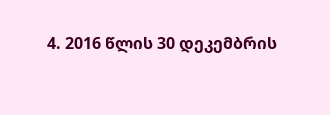4. 2016 წლის 30 დეკემბრის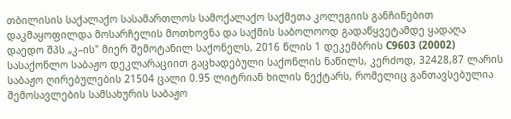თბილისის საქალაქო სასამართლოს სამოქალაქო საქმეთა კოლეგიის განჩინებით დაკმაყოფილდა მოსარჩელის მოთხოვნა და საქმის საბოლოოდ გადაწყვეტამდე ყადაღა დაედო შპს „კ–ის" მიერ შემოტანილ საქონელს, 2016 წლის 1 დეკემბრის C9603 (20002) სასაქონლო საბაჟო დეკლარაციით გაცხადებული საქონლის ნაწილს, კერძოდ, 32428,87 ლარის საბაჟო ღირებულების 21504 ცალი 0.95 ლიტრიან ხილის ნექტარს, რომელიც განთავსებულია შემოსავლების სამსახურის საბაჟო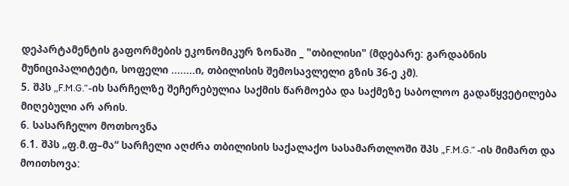დეპარტამენტის გაფორმების ეკონომიკურ ზონაში _ "თბილისი" (მდებარე: გარდაბნის მუნიციპალიტეტი, სოფელი ........ი, თბილისის შემოსავლელი გზის 36-ე კმ).
5. შპს ,,F.M.G.“-ის სარჩელზე შეჩერებულია საქმის წარმოება და საქმეზე საბოლოო გადაწყვეტილება მიღებული არ არის.
6. სასარჩელო მოთხოვნა
6.1. შპს „ფ.მ.ფ–მა“ სარჩელი აღძრა თბილისის საქალაქო სასამართლოში შპს „F.M.G.“ -ის მიმართ და მოითხოვა: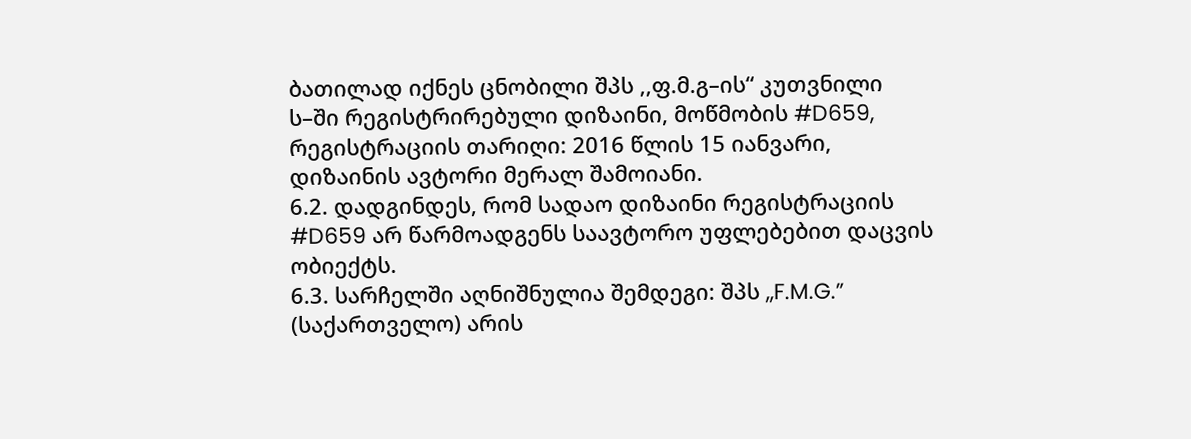ბათილად იქნეს ცნობილი შპს ,,ფ.მ.გ–ის“ კუთვნილი ს–ში რეგისტრირებული დიზაინი, მოწმობის #D659, რეგისტრაციის თარიღი: 2016 წლის 15 იანვარი, დიზაინის ავტორი მერალ შამოიანი.
6.2. დადგინდეს, რომ სადაო დიზაინი რეგისტრაციის #D659 არ წარმოადგენს საავტორო უფლებებით დაცვის ობიექტს.
6.3. სარჩელში აღნიშნულია შემდეგი: შპს ,,F.M.G.” (საქართველო) არის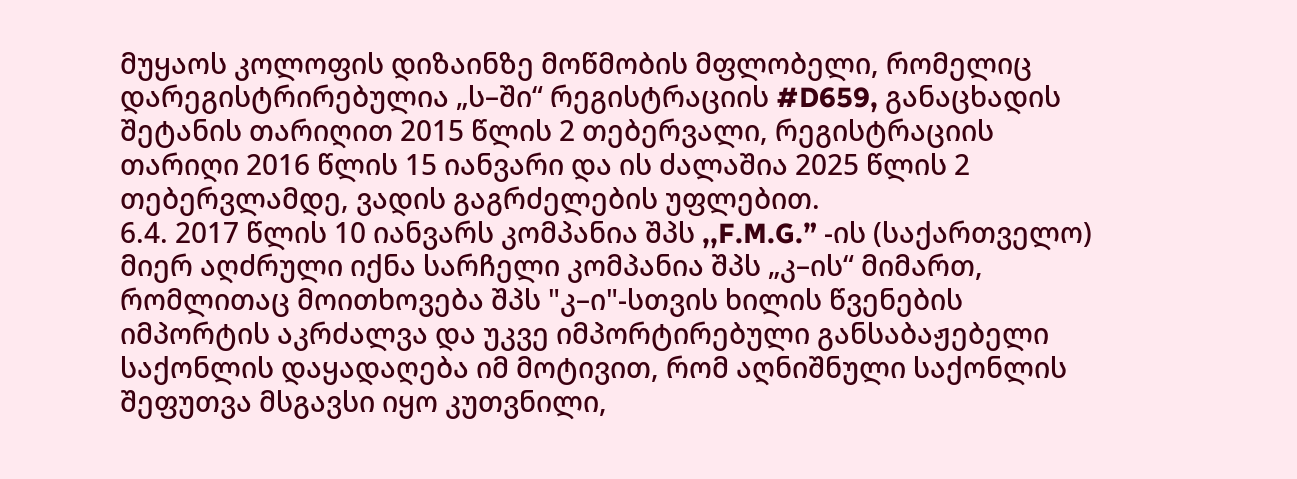მუყაოს კოლოფის დიზაინზე მოწმობის მფლობელი, რომელიც დარეგისტრირებულია „ს–ში“ რეგისტრაციის #D659, განაცხადის შეტანის თარიღით 2015 წლის 2 თებერვალი, რეგისტრაციის თარიღი 2016 წლის 15 იანვარი და ის ძალაშია 2025 წლის 2 თებერვლამდე, ვადის გაგრძელების უფლებით.
6.4. 2017 წლის 10 იანვარს კომპანია შპს ,,F.M.G.” -ის (საქართველო) მიერ აღძრული იქნა სარჩელი კომპანია შპს „კ–ის“ მიმართ, რომლითაც მოითხოვება შპს "კ–ი"-სთვის ხილის წვენების იმპორტის აკრძალვა და უკვე იმპორტირებული განსაბაჟებელი საქონლის დაყადაღება იმ მოტივით, რომ აღნიშნული საქონლის შეფუთვა მსგავსი იყო კუთვნილი,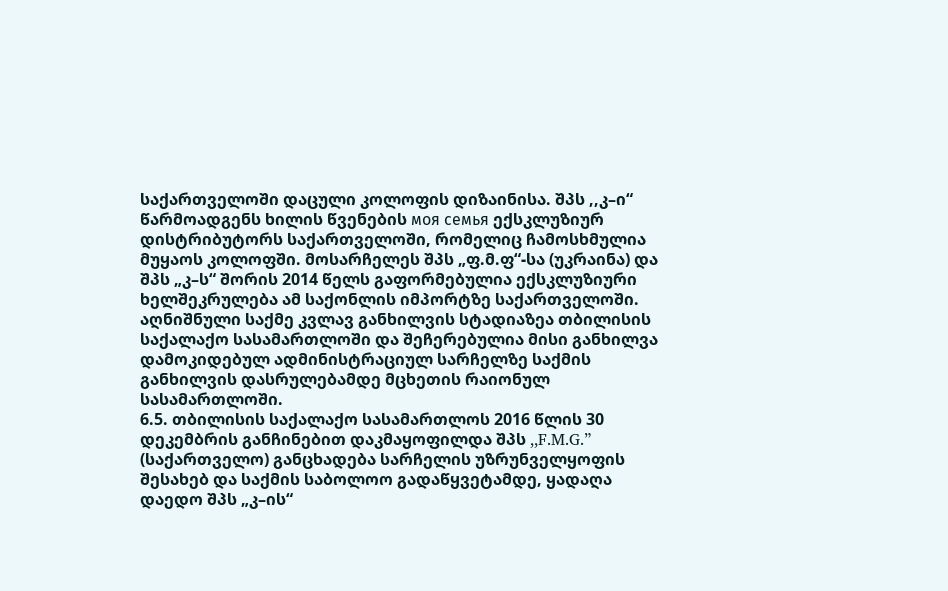საქართველოში დაცული კოლოფის დიზაინისა. შპს ,,კ–ი“ წარმოადგენს ხილის წვენების моя семья ექსკლუზიურ დისტრიბუტორს საქართველოში, რომელიც ჩამოსხმულია მუყაოს კოლოფში. მოსარჩელეს შპს „ფ.მ.ფ“-სა (უკრაინა) და შპს „კ–ს“ შორის 2014 წელს გაფორმებულია ექსკლუზიური ხელშეკრულება ამ საქონლის იმპორტზე საქართველოში. აღნიშნული საქმე კვლავ განხილვის სტადიაზეა თბილისის საქალაქო სასამართლოში და შეჩერებულია მისი განხილვა დამოკიდებულ ადმინისტრაციულ სარჩელზე საქმის განხილვის დასრულებამდე მცხეთის რაიონულ სასამართლოში.
6.5. თბილისის საქალაქო სასამართლოს 2016 წლის 30 დეკემბრის განჩინებით დაკმაყოფილდა შპს ,,F.M.G.” (საქართველო) განცხადება სარჩელის უზრუნველყოფის შესახებ და საქმის საბოლოო გადაწყვეტამდე, ყადაღა დაედო შპს „კ–ის“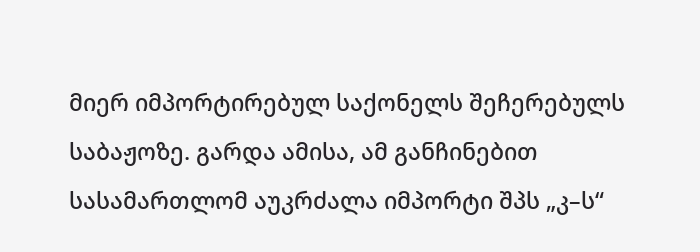მიერ იმპორტირებულ საქონელს შეჩერებულს საბაჟოზე. გარდა ამისა, ამ განჩინებით სასამართლომ აუკრძალა იმპორტი შპს „კ–ს“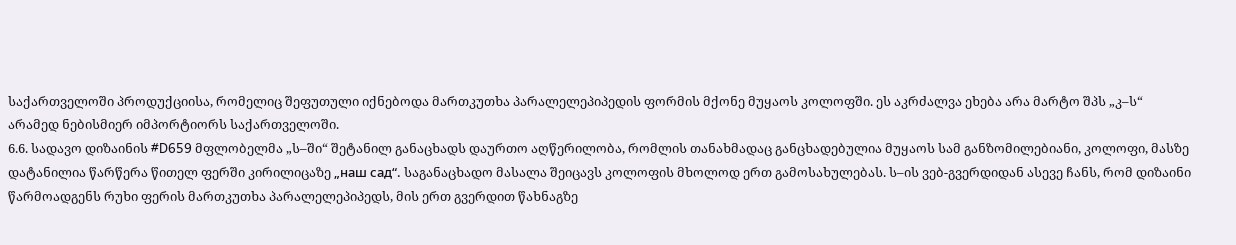საქართველოში პროდუქციისა, რომელიც შეფუთული იქნებოდა მართკუთხა პარალელეპიპედის ფორმის მქონე მუყაოს კოლოფში. ეს აკრძალვა ეხება არა მარტო შპს „კ–ს“ არამედ ნებისმიერ იმპორტიორს საქართველოში.
6.6. სადავო დიზაინის #D659 მფლობელმა „ს–ში“ შეტანილ განაცხადს დაურთო აღწერილობა, რომლის თანახმადაც განცხადებულია მუყაოს სამ განზომილებიანი, კოლოფი, მასზე დატანილია წარწერა წითელ ფერში კირილიცაზე „наш сад“. საგანაცხადო მასალა შეიცავს კოლოფის მხოლოდ ერთ გამოსახულებას. ს–ის ვებ-გვერდიდან ასევე ჩანს, რომ დიზაინი წარმოადგენს რუხი ფერის მართკუთხა პარალელეპიპედს, მის ერთ გვერდით წახნაგზე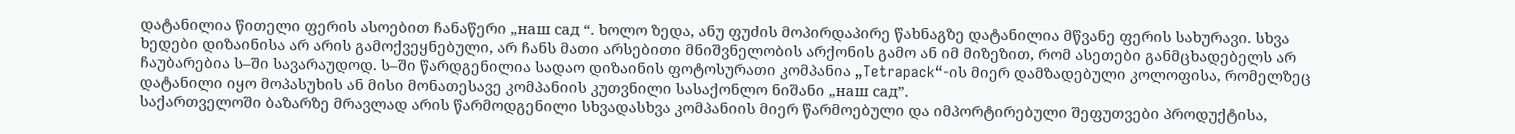დატანილია წითელი ფერის ასოებით ჩანაწერი „наш сад “. ხოლო ზედა, ანუ ფუძის მოპირდაპირე წახნაგზე დატანილია მწვანე ფერის სახურავი. სხვა ხედები დიზაინისა არ არის გამოქვეყნებული, არ ჩანს მათი არსებითი მნიშვნელობის არქონის გამო ან იმ მიზეზით, რომ ასეთები განმცხადებელს არ ჩაუბარებია ს–ში სავარაუდოდ. ს–ში წარდგენილია სადაო დიზაინის ფოტოსურათი კომპანია „Tetrapack“-ის მიერ დამზადებული კოლოფისა, რომელზეც დატანილი იყო მოპასუხის ან მისი მონათესავე კომპანიის კუთვნილი სასაქონლო ნიშანი „наш сад”.
საქართველოში ბაზარზე მრავლად არის წარმოდგენილი სხვადასხვა კომპანიის მიერ წარმოებული და იმპორტირებული შეფუთვები პროდუქტისა,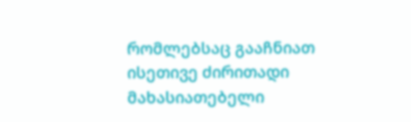რომლებსაც გააჩნიათ ისეთივე ძირითადი მახასიათებელი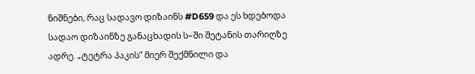ნიშნები, რაც სადავო დიზაინს #D659 და ეს ხდებოდა სადაო დიზაინზე განაცხადის ს–ში შეტანის თარიღზე ადრე. „ტეტრა პაკის“ მიერ შექმნილი და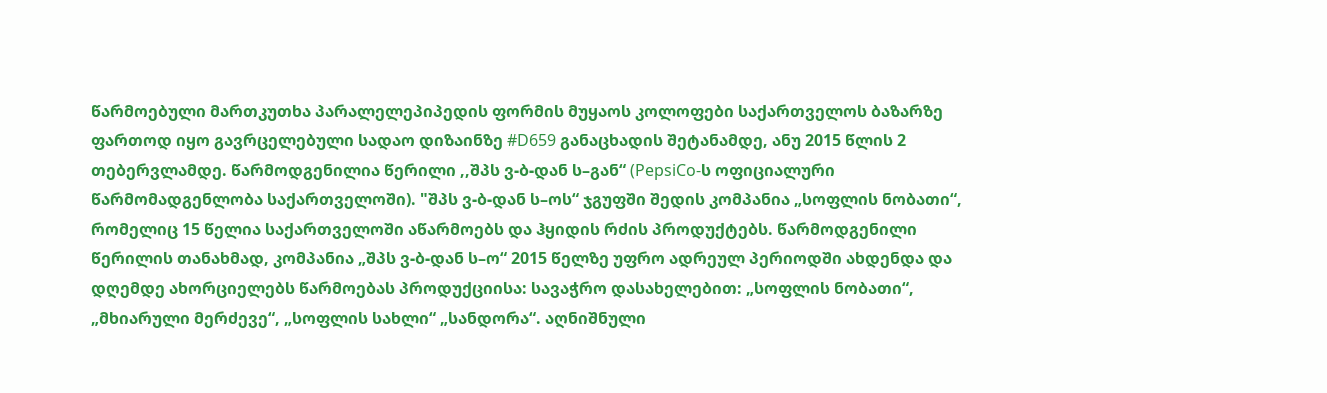წარმოებული მართკუთხა პარალელეპიპედის ფორმის მუყაოს კოლოფები საქართველოს ბაზარზე ფართოდ იყო გავრცელებული სადაო დიზაინზე #D659 განაცხადის შეტანამდე, ანუ 2015 წლის 2 თებერვლამდე. წარმოდგენილია წერილი ,,შპს ვ-ბ-დან ს–გან“ (PepsiCo-ს ოფიციალური წარმომადგენლობა საქართველოში). "შპს ვ-ბ-დან ს–ოს“ ჯგუფში შედის კომპანია „სოფლის ნობათი“, რომელიც 15 წელია საქართველოში აწარმოებს და ჰყიდის რძის პროდუქტებს. წარმოდგენილი წერილის თანახმად, კომპანია „შპს ვ-ბ-დან ს–ო“ 2015 წელზე უფრო ადრეულ პერიოდში ახდენდა და დღემდე ახორციელებს წარმოებას პროდუქციისა: სავაჭრო დასახელებით: „სოფლის ნობათი“, „მხიარული მერძევე“, „სოფლის სახლი“ „სანდორა“. აღნიშნული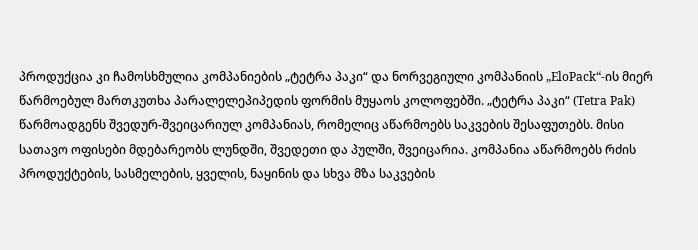პროდუქცია კი ჩამოსხმულია კომპანიების „ტეტრა პაკი“ და ნორვეგიული კომპანიის „EloPack“-ის მიერ წარმოებულ მართკუთხა პარალელეპიპედის ფორმის მუყაოს კოლოფებში. „ტეტრა პაკი“ (Tetra Pak) წარმოადგენს შვედურ-შვეიცარიულ კომპანიას, რომელიც აწარმოებს საკვების შესაფუთებს. მისი სათავო ოფისები მდებარეობს ლუნდში, შვედეთი და პულში, შვეიცარია. კომპანია აწარმოებს რძის პროდუქტების, სასმელების, ყველის, ნაყინის და სხვა მზა საკვების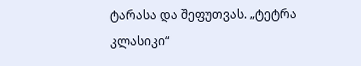ტარასა და შეფუთვას. „ტეტრა კლასიკი“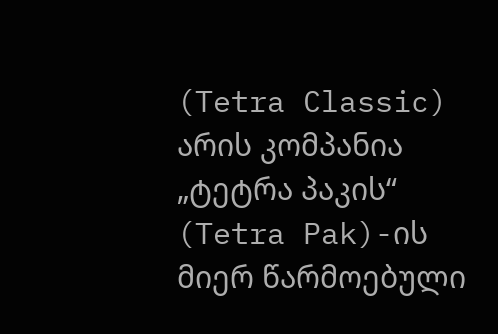(Tetra Classic) არის კომპანია „ტეტრა პაკის“ (Tetra Pak)-ის მიერ წარმოებული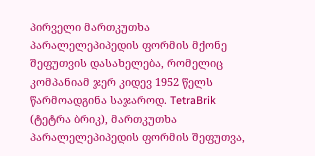პირველი მართკუთხა პარალელეპიპედის ფორმის მქონე შეფუთვის დასახელება, რომელიც კომპანიამ ჯერ კიდევ 1952 წელს წარმოადგინა საჯაროდ. TetraBrik (ტეტრა ბრიკ), მართკუთხა პარალელეპიპედის ფორმის შეფუთვა,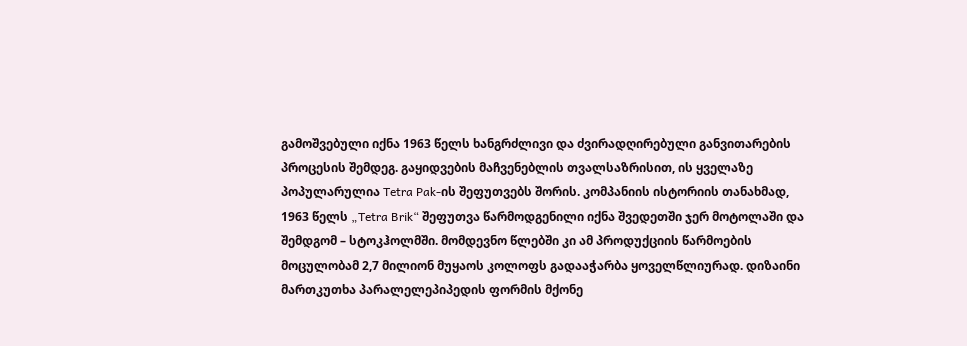გამოშვებული იქნა 1963 წელს ხანგრძლივი და ძვირადღირებული განვითარების პროცესის შემდეგ. გაყიდვების მაჩვენებლის თვალსაზრისით, ის ყველაზე პოპულარულია Tetra Pak-ის შეფუთვებს შორის. კომპანიის ისტორიის თანახმად, 1963 წელს „Tetra Brik“ შეფუთვა წარმოდგენილი იქნა შვედეთში ჯერ მოტოლაში და შემდგომ – სტოკჰოლმში. მომდევნო წლებში კი ამ პროდუქციის წარმოების მოცულობამ 2,7 მილიონ მუყაოს კოლოფს გადააჭარბა ყოველწლიურად. დიზაინი მართკუთხა პარალელეპიპედის ფორმის მქონე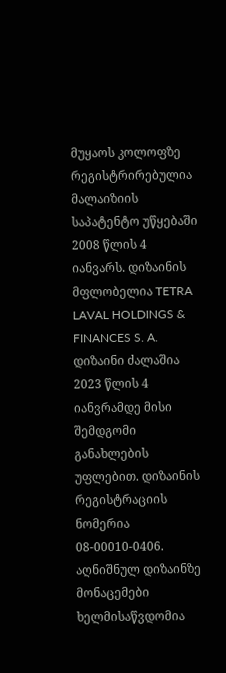მუყაოს კოლოფზე რეგისტრირებულია მალაიზიის საპატენტო უწყებაში 2008 წლის 4 იანვარს. დიზაინის მფლობელია TETRA LAVAL HOLDINGS & FINANCES S. A. დიზაინი ძალაშია 2023 წლის 4 იანვრამდე მისი შემდგომი განახლების უფლებით. დიზაინის რეგისტრაციის ნომერია 08-00010-0406. აღნიშნულ დიზაინზე მონაცემები ხელმისაწვდომია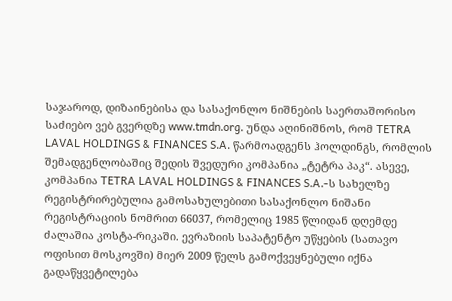საჯაროდ, დიზაინებისა და სასაქონლო ნიშნების საერთაშორისო საძიებო ვებ გვერდზე www.tmdn.org. უნდა აღინიშნოს, რომ TETRA LAVAL HOLDINGS & FINANCES S.A. წარმოადგენს ჰოლდინგს, რომლის შემადგენლობაშიც შედის შვედური კომპანია „ტეტრა პაკ“. ასევე, კომპანია TETRA LAVAL HOLDINGS & FINANCES S.A.-ს სახელზე რეგისტრირებულია გამოსახულებითი სასაქონლო ნიშანი რეგისტრაციის ნომრით 66037, რომელიც 1985 წლიდან დღემდე ძალაშია კოსტა-რიკაში. ევრაზიის საპატენტო უწყების (სათავო ოფისით მოსკოვში) მიერ 2009 წელს გამოქვეყნებული იქნა გადაწყვეტილება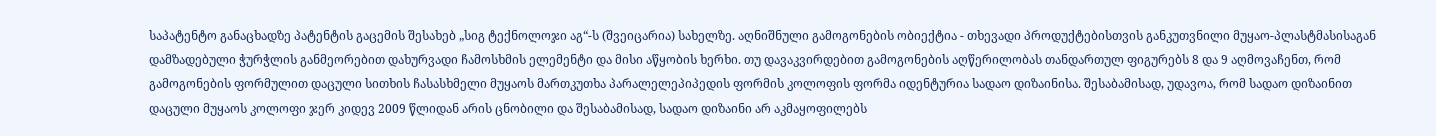საპატენტო განაცხადზე პატენტის გაცემის შესახებ „სიგ ტექნოლოჯი აგ“-ს (შვეიცარია) სახელზე. აღნიშნული გამოგონების ობიექტია - თხევადი პროდუქტებისთვის განკუთვნილი მუყაო-პლასტმასისაგან დამზადებული ჭურჭლის განმეორებით დახურვადი ჩამოსხმის ელემენტი და მისი აწყობის ხერხი. თუ დავაკვირდებით გამოგონების აღწერილობას თანდართულ ფიგურებს 8 და 9 აღმოვაჩენთ, რომ გამოგონების ფორმულით დაცული სითხის ჩასასხმელი მუყაოს მართკუთხა პარალელეპიპედის ფორმის კოლოფის ფორმა იდენტურია სადაო დიზაინისა. შესაბამისად, უდავოა, რომ სადაო დიზაინით დაცული მუყაოს კოლოფი ჯერ კიდევ 2009 წლიდან არის ცნობილი და შესაბამისად, სადაო დიზაინი არ აკმაყოფილებს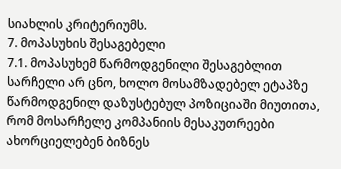სიახლის კრიტერიუმს.
7. მოპასუხის შესაგებელი
7.1. მოპასუხემ წარმოდგენილი შესაგებლით სარჩელი არ ცნო, ხოლო მოსამზადებელ ეტაპზე წარმოდგენილ დაზუსტებულ პოზიციაში მიუთითა, რომ მოსარჩელე კომპანიის მესაკუთრეები ახორციელებენ ბიზნეს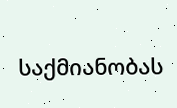საქმიანობას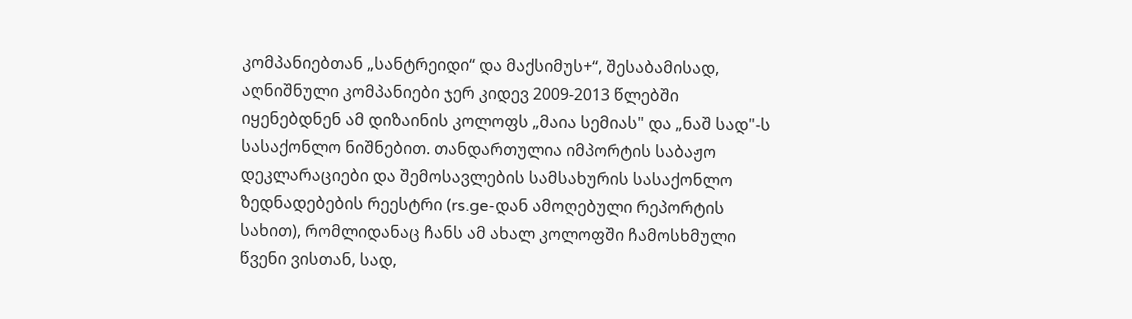კომპანიებთან „სანტრეიდი“ და მაქსიმუს+“, შესაბამისად, აღნიშნული კომპანიები ჯერ კიდევ 2009-2013 წლებში იყენებდნენ ამ დიზაინის კოლოფს „მაია სემიას" და „ნაშ სად"-ს სასაქონლო ნიშნებით. თანდართულია იმპორტის საბაჟო დეკლარაციები და შემოსავლების სამსახურის სასაქონლო ზედნადებების რეესტრი (rs.ge-დან ამოღებული რეპორტის სახით), რომლიდანაც ჩანს ამ ახალ კოლოფში ჩამოსხმული წვენი ვისთან, სად,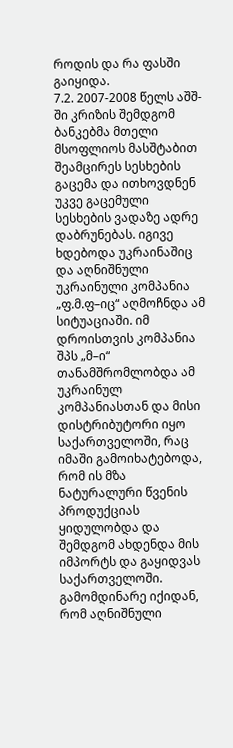როდის და რა ფასში გაიყიდა.
7.2. 2007-2008 წელს აშშ-ში კრიზის შემდგომ ბანკებმა მთელი მსოფლიოს მასშტაბით შეამცირეს სესხების გაცემა და ითხოვდნენ უკვე გაცემული სესხების ვადაზე ადრე დაბრუნებას. იგივე ხდებოდა უკრაინაშიც და აღნიშნული უკრაინული კომპანია „ფ.მ.ფ–იც“ აღმოჩნდა ამ სიტუაციაში. იმ დროისთვის კომპანია შპს „მ–ი“ თანამშრომლობდა ამ უკრაინულ კომპანიასთან და მისი დისტრიბუტორი იყო საქართველოში, რაც იმაში გამოიხატებოდა, რომ ის მზა ნატურალური წვენის პროდუქციას ყიდულობდა და შემდგომ ახდენდა მის იმპორტს და გაყიდვას საქართველოში. გამომდინარე იქიდან, რომ აღნიშნული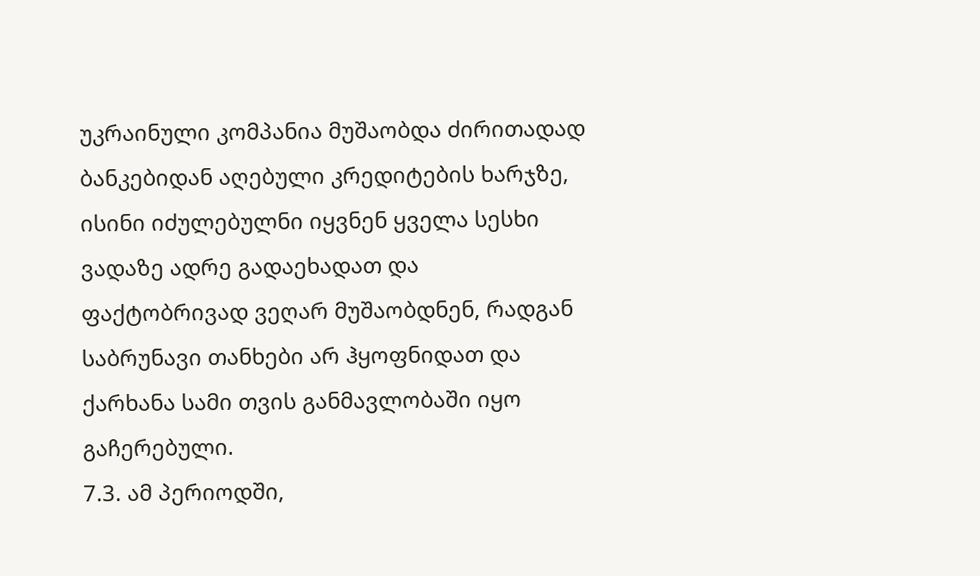უკრაინული კომპანია მუშაობდა ძირითადად ბანკებიდან აღებული კრედიტების ხარჯზე, ისინი იძულებულნი იყვნენ ყველა სესხი ვადაზე ადრე გადაეხადათ და ფაქტობრივად ვეღარ მუშაობდნენ, რადგან საბრუნავი თანხები არ ჰყოფნიდათ და ქარხანა სამი თვის განმავლობაში იყო გაჩერებული.
7.3. ამ პერიოდში,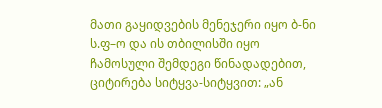მათი გაყიდვების მენეჯერი იყო ბ-ნი ს.ფ–ო და ის თბილისში იყო ჩამოსული შემდეგი წინადადებით, ციტირება სიტყვა-სიტყვით: „ან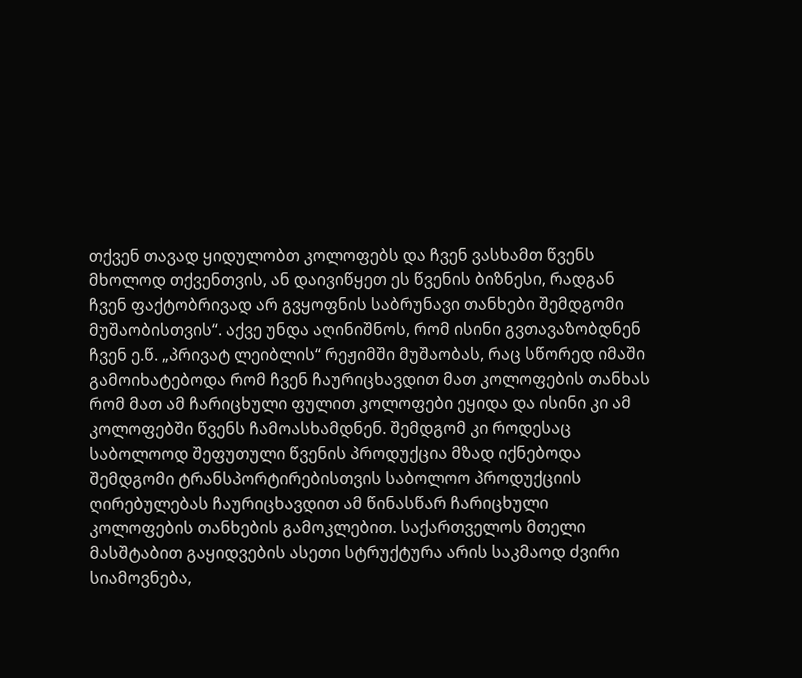თქვენ თავად ყიდულობთ კოლოფებს და ჩვენ ვასხამთ წვენს მხოლოდ თქვენთვის, ან დაივიწყეთ ეს წვენის ბიზნესი, რადგან ჩვენ ფაქტობრივად არ გვყოფნის საბრუნავი თანხები შემდგომი მუშაობისთვის“. აქვე უნდა აღინიშნოს, რომ ისინი გვთავაზობდნენ ჩვენ ე.წ. „პრივატ ლეიბლის“ რეჟიმში მუშაობას, რაც სწორედ იმაში გამოიხატებოდა რომ ჩვენ ჩაურიცხავდით მათ კოლოფების თანხას რომ მათ ამ ჩარიცხული ფულით კოლოფები ეყიდა და ისინი კი ამ კოლოფებში წვენს ჩამოასხამდნენ. შემდგომ კი როდესაც საბოლოოდ შეფუთული წვენის პროდუქცია მზად იქნებოდა შემდგომი ტრანსპორტირებისთვის საბოლოო პროდუქციის ღირებულებას ჩაურიცხავდით ამ წინასწარ ჩარიცხული კოლოფების თანხების გამოკლებით. საქართველოს მთელი მასშტაბით გაყიდვების ასეთი სტრუქტურა არის საკმაოდ ძვირი სიამოვნება,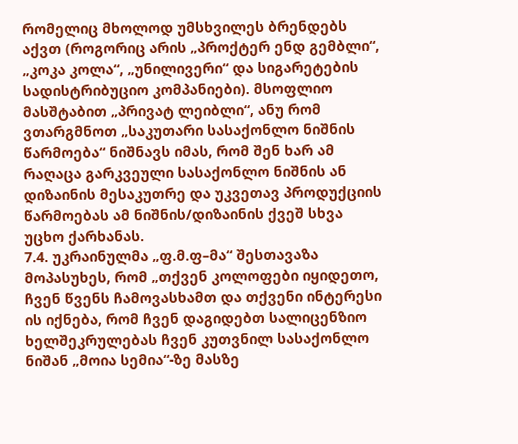რომელიც მხოლოდ უმსხვილეს ბრენდებს აქვთ (როგორიც არის „პროქტერ ენდ გემბლი“, „კოკა კოლა“, „უნილივერი“ და სიგარეტების სადისტრიბუციო კომპანიები). მსოფლიო მასშტაბით „პრივატ ლეიბლი“, ანუ რომ ვთარგმნოთ „საკუთარი სასაქონლო ნიშნის წარმოება“ ნიშნავს იმას, რომ შენ ხარ ამ რაღაცა გარკვეული სასაქონლო ნიშნის ან დიზაინის მესაკუთრე და უკვეთავ პროდუქციის წარმოებას ამ ნიშნის/დიზაინის ქვეშ სხვა უცხო ქარხანას.
7.4. უკრაინულმა „ფ.მ.ფ–მა“ შესთავაზა მოპასუხეს, რომ „თქვენ კოლოფები იყიდეთო, ჩვენ წვენს ჩამოვასხამთ და თქვენი ინტერესი ის იქნება, რომ ჩვენ დაგიდებთ სალიცენზიო ხელშეკრულებას ჩვენ კუთვნილ სასაქონლო ნიშან „მოია სემია“-ზე მასზე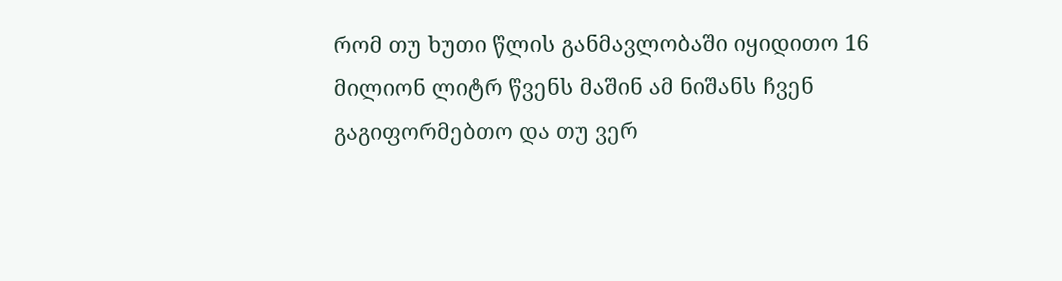რომ თუ ხუთი წლის განმავლობაში იყიდითო 16 მილიონ ლიტრ წვენს მაშინ ამ ნიშანს ჩვენ გაგიფორმებთო და თუ ვერ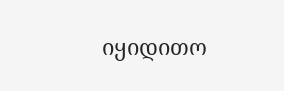იყიდითო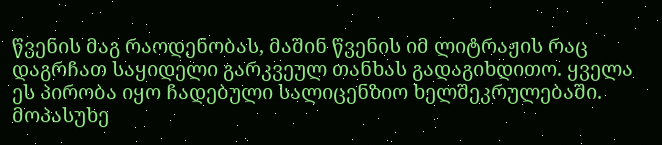წვენის მაგ რაოდენობას, მაშინ წვენის იმ ლიტრაჟის რაც დაგრჩათ საყიდელი გარკვეულ თანხას გადაგიხდითო. ყველა ეს პირობა იყო ჩადებული სალიცენზიო ხელშეკრულებაში. მოპასუხე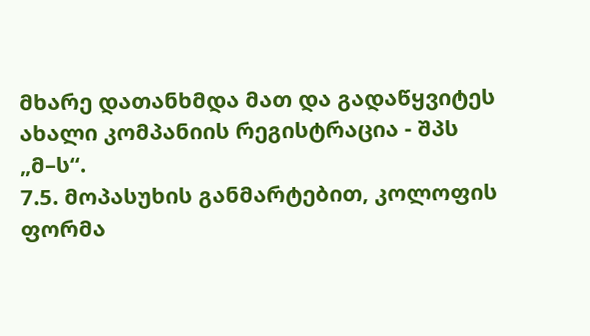მხარე დათანხმდა მათ და გადაწყვიტეს ახალი კომპანიის რეგისტრაცია - შპს „მ–ს“.
7.5. მოპასუხის განმარტებით, კოლოფის ფორმა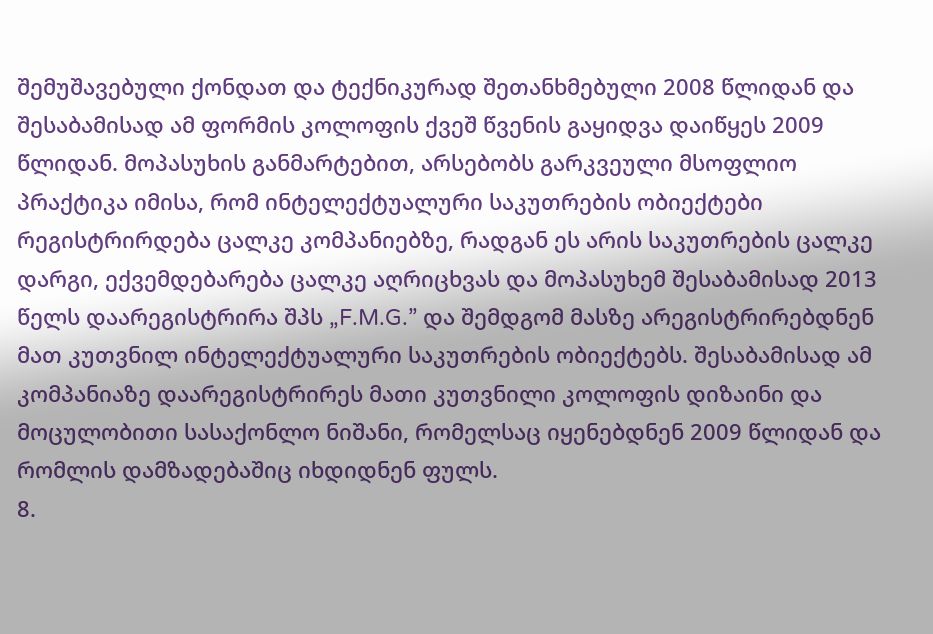შემუშავებული ქონდათ და ტექნიკურად შეთანხმებული 2008 წლიდან და შესაბამისად ამ ფორმის კოლოფის ქვეშ წვენის გაყიდვა დაიწყეს 2009 წლიდან. მოპასუხის განმარტებით, არსებობს გარკვეული მსოფლიო პრაქტიკა იმისა, რომ ინტელექტუალური საკუთრების ობიექტები რეგისტრირდება ცალკე კომპანიებზე, რადგან ეს არის საკუთრების ცალკე დარგი, ექვემდებარება ცალკე აღრიცხვას და მოპასუხემ შესაბამისად 2013 წელს დაარეგისტრირა შპს „F.M.G.” და შემდგომ მასზე არეგისტრირებდნენ მათ კუთვნილ ინტელექტუალური საკუთრების ობიექტებს. შესაბამისად ამ კომპანიაზე დაარეგისტრირეს მათი კუთვნილი კოლოფის დიზაინი და მოცულობითი სასაქონლო ნიშანი, რომელსაც იყენებდნენ 2009 წლიდან და რომლის დამზადებაშიც იხდიდნენ ფულს.
8.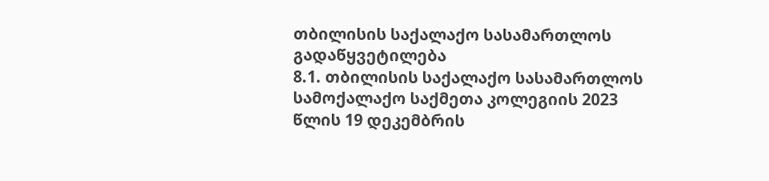თბილისის საქალაქო სასამართლოს გადაწყვეტილება
8.1. თბილისის საქალაქო სასამართლოს სამოქალაქო საქმეთა კოლეგიის 2023 წლის 19 დეკემბრის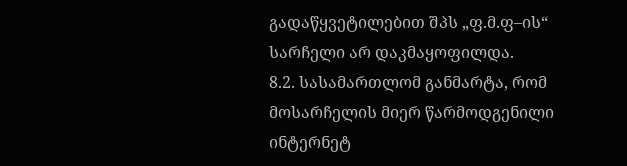გადაწყვეტილებით შპს „ფ.მ.ფ–ის“ სარჩელი არ დაკმაყოფილდა.
8.2. სასამართლომ განმარტა, რომ მოსარჩელის მიერ წარმოდგენილი ინტერნეტ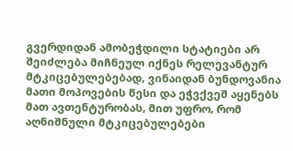გვერდიდან ამობეჭდილი სტატიები არ შეიძლება მიჩნეულ იქნეს რელევანტურ მტკიცებულებებად, ვინაიდან ბუნდოვანია მათი მოპოვების წესი და ეჭვქვეშ აყენებს მათ ავთენტურობას, მით უფრო, რომ აღნიშნული მტკიცებულებები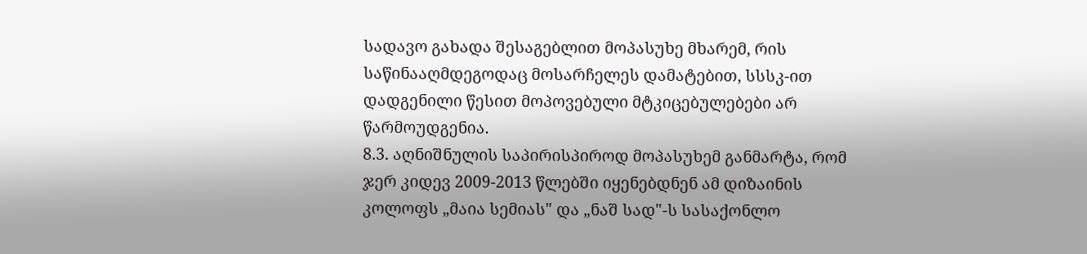სადავო გახადა შესაგებლით მოპასუხე მხარემ, რის საწინააღმდეგოდაც მოსარჩელეს დამატებით, სსსკ-ით დადგენილი წესით მოპოვებული მტკიცებულებები არ წარმოუდგენია.
8.3. აღნიშნულის საპირისპიროდ მოპასუხემ განმარტა, რომ ჯერ კიდევ 2009-2013 წლებში იყენებდნენ ამ დიზაინის კოლოფს „მაია სემიას" და „ნაშ სად"-ს სასაქონლო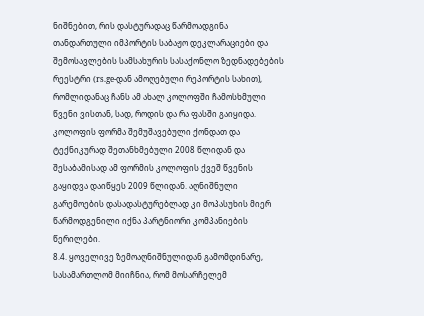ნიშნებით, რის დასტურადაც წარმოადგინა თანდართული იმპორტის საბაჟო დეკლარაციები და შემოსავლების სამსახურის სასაქონლო ზედნადებების რეესტრი (rs.ge-დან ამოღებული რეპორტის სახით), რომლიდანაც ჩანს ამ ახალ კოლოფში ჩამოსხმული წვენი ვისთან, სად, როდის და რა ფასში გაიყიდა. კოლოფის ფორმა შემუშავებული ქონდათ და ტექნიკურად შეთანხმებული 2008 წლიდან და შესაბამისად ამ ფორმის კოლოფის ქვეშ წვენის გაყიდვა დაიწყეს 2009 წლიდან. აღნიშნული გარემოების დასადასტურებლად კი მოპასუხის მიერ წარმოდგენილი იქნა პარტნიორი კომპანიების წერილები.
8.4. ყოველივე ზემოაღნიშნულიდან გამომდინარე, სასამართლომ მიიჩნია, რომ მოსარჩელემ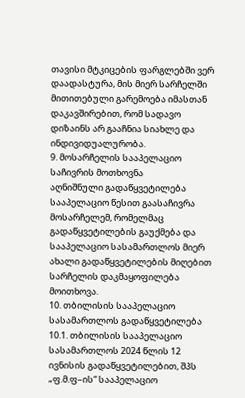თავისი მტკიცების ფარგლებში ვერ დაადასტურა, მის მიერ სარჩელში მითითებული გარემოება იმასთან დაკავშირებით, რომ სადავო დიზაინს არ გააჩნია სიახლე და ინდივიდუალურობა.
9. მოსარჩელის სააპელაციო საჩივრის მოთხოვნა
აღნიშნული გადაწყვეტილება სააპელაციო წესით გაასაჩივრა მოსარჩელემ, რომელმაც გადაწყვეტილების გაუქმება და სააპელაციო სასამართლოს მიერ ახალი გადაწყვეტილების მიღებით სარჩელის დაკმაყოფილება მოითხოვა.
10. თბილისის სააპელაციო სასამართლოს გადაწყვეტილება
10.1. თბილისის სააპელაციო სასამართლოს 2024 წლის 12 ივნისის გადაწყვეტილებით, შპს „ფ.მ.ფ–ის“ სააპელაციო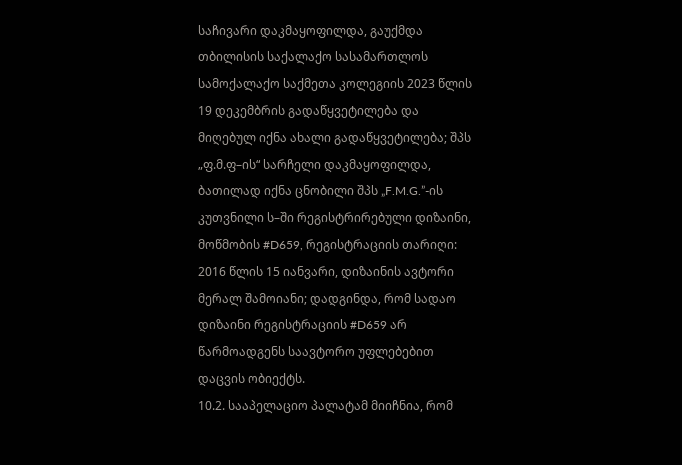საჩივარი დაკმაყოფილდა, გაუქმდა თბილისის საქალაქო სასამართლოს სამოქალაქო საქმეთა კოლეგიის 2023 წლის 19 დეკემბრის გადაწყვეტილება და მიღებულ იქნა ახალი გადაწყვეტილება; შპს „ფ.მ.ფ–ის“ სარჩელი დაკმაყოფილდა, ბათილად იქნა ცნობილი შპს „F.M.G.”-ის კუთვნილი ს–ში რეგისტრირებული დიზაინი, მოწმობის #D659, რეგისტრაციის თარიღი: 2016 წლის 15 იანვარი, დიზაინის ავტორი მერალ შამოიანი; დადგინდა, რომ სადაო დიზაინი რეგისტრაციის #D659 არ წარმოადგენს საავტორო უფლებებით დაცვის ობიექტს.
10.2. სააპელაციო პალატამ მიიჩნია, რომ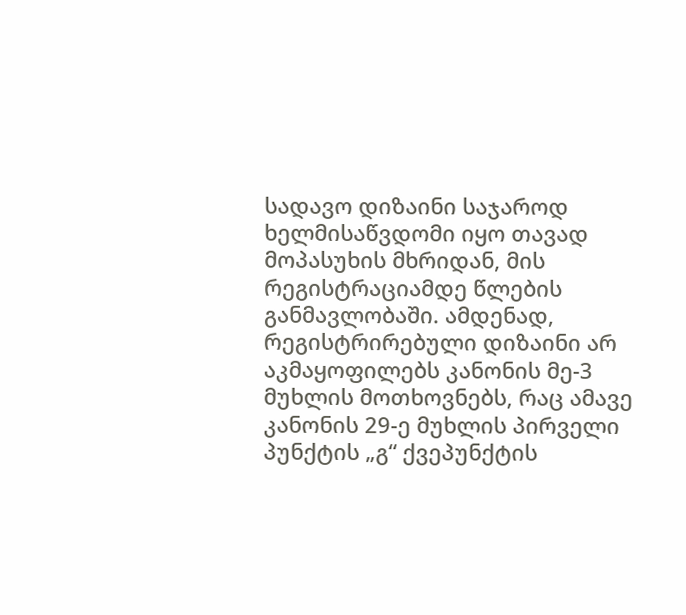სადავო დიზაინი საჯაროდ ხელმისაწვდომი იყო თავად მოპასუხის მხრიდან, მის რეგისტრაციამდე წლების განმავლობაში. ამდენად, რეგისტრირებული დიზაინი არ აკმაყოფილებს კანონის მე-3 მუხლის მოთხოვნებს, რაც ამავე კანონის 29-ე მუხლის პირველი პუნქტის „გ“ ქვეპუნქტის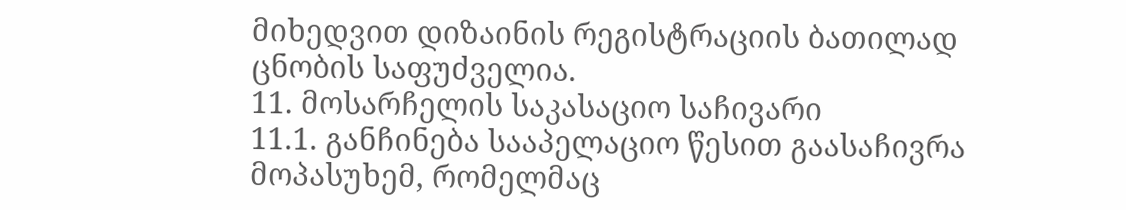მიხედვით დიზაინის რეგისტრაციის ბათილად ცნობის საფუძველია.
11. მოსარჩელის საკასაციო საჩივარი
11.1. განჩინება სააპელაციო წესით გაასაჩივრა მოპასუხემ, რომელმაც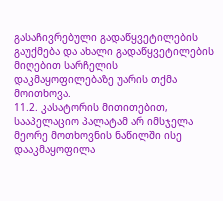გასაჩივრებული გადაწყვეტილების გაუქმება და ახალი გადაწყვეტილების მიღებით სარჩელის დაკმაყოფილებაზე უარის თქმა მოითხოვა.
11.2. კასატორის მითითებით, სააპელაციო პალატამ არ იმსჯელა მეორე მოთხოვნის ნაწილში ისე დააკმაყოფილა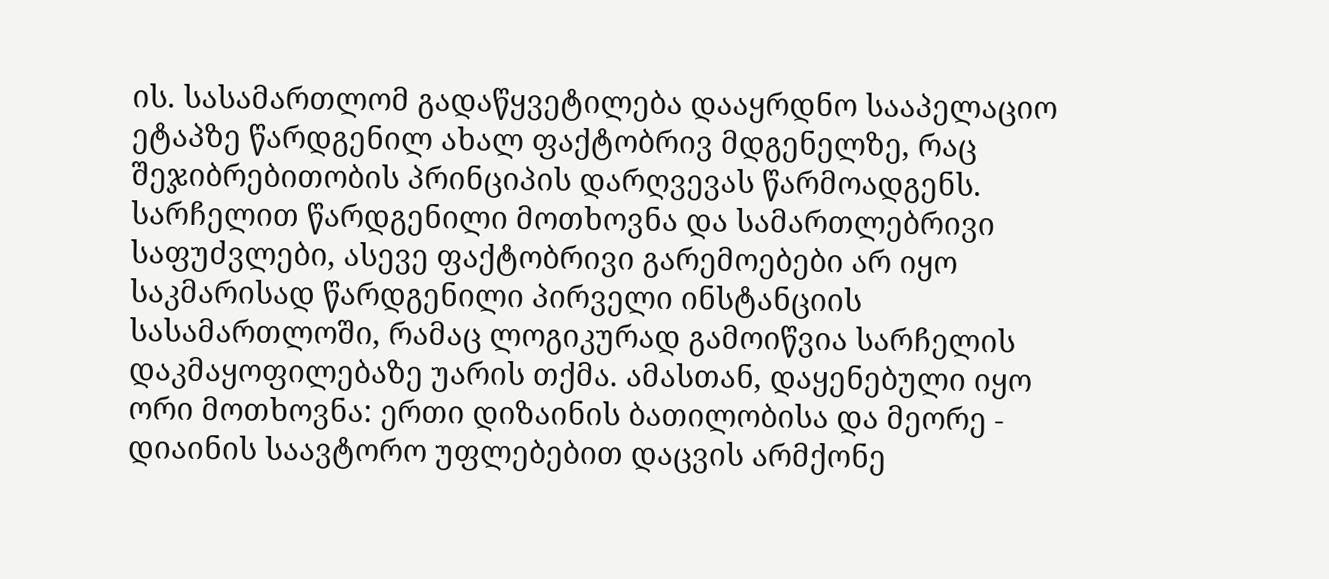ის. სასამართლომ გადაწყვეტილება დააყრდნო სააპელაციო ეტაპზე წარდგენილ ახალ ფაქტობრივ მდგენელზე, რაც შეჯიბრებითობის პრინციპის დარღვევას წარმოადგენს. სარჩელით წარდგენილი მოთხოვნა და სამართლებრივი საფუძვლები, ასევე ფაქტობრივი გარემოებები არ იყო საკმარისად წარდგენილი პირველი ინსტანციის სასამართლოში, რამაც ლოგიკურად გამოიწვია სარჩელის დაკმაყოფილებაზე უარის თქმა. ამასთან, დაყენებული იყო ორი მოთხოვნა: ერთი დიზაინის ბათილობისა და მეორე - დიაინის საავტორო უფლებებით დაცვის არმქონე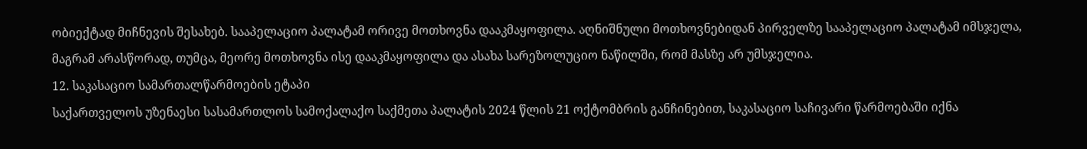ობიექტად მიჩნევის შესახებ. სააპელაციო პალატამ ორივე მოთხოვნა დააკმაყოფილა. აღნიშნული მოთხოვნებიდან პირველზე სააპელაციო პალატამ იმსჯელა, მაგრამ არასწორად, თუმცა, მეორე მოთხოვნა ისე დააკმაყოფილა და ასახა სარეზოლუციო ნაწილში, რომ მასზე არ უმსჯელია.
12. საკასაციო სამართალწარმოების ეტაპი
საქართველოს უზენაესი სასამართლოს სამოქალაქო საქმეთა პალატის 2024 წლის 21 ოქტომბრის განჩინებით, საკასაციო საჩივარი წარმოებაში იქნა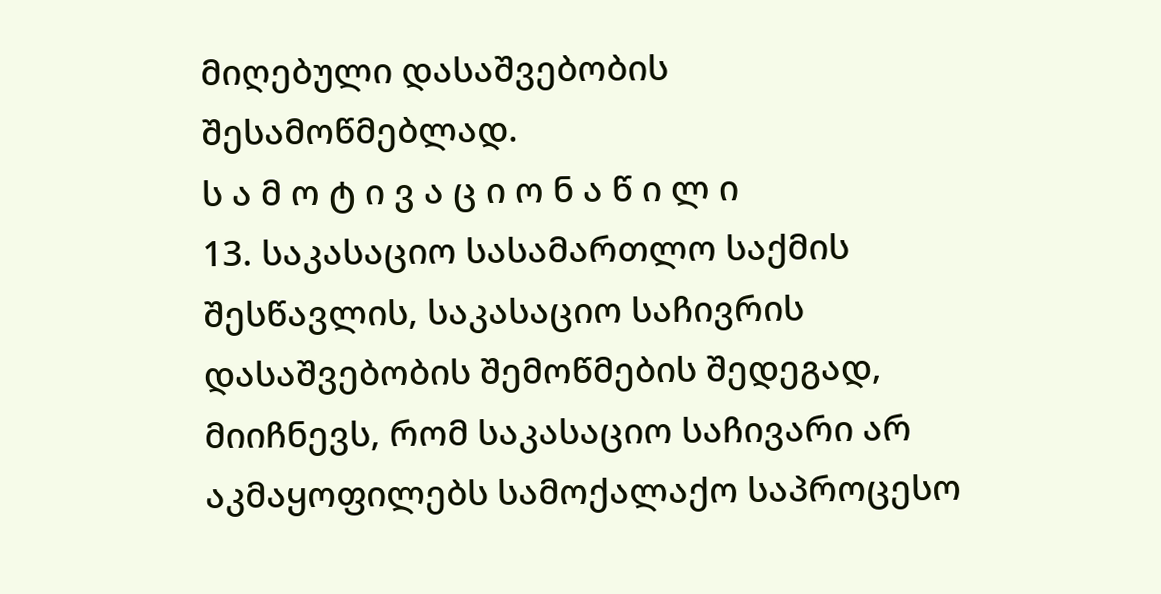მიღებული დასაშვებობის შესამოწმებლად.
ს ა მ ო ტ ი ვ ა ც ი ო ნ ა წ ი ლ ი
13. საკასაციო სასამართლო საქმის შესწავლის, საკასაციო საჩივრის დასაშვებობის შემოწმების შედეგად, მიიჩნევს, რომ საკასაციო საჩივარი არ აკმაყოფილებს სამოქალაქო საპროცესო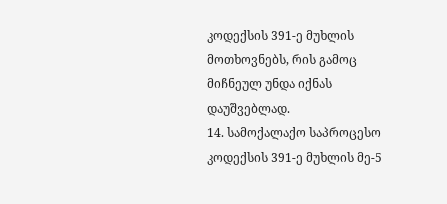კოდექსის 391-ე მუხლის მოთხოვნებს, რის გამოც მიჩნეულ უნდა იქნას დაუშვებლად.
14. სამოქალაქო საპროცესო კოდექსის 391-ე მუხლის მე-5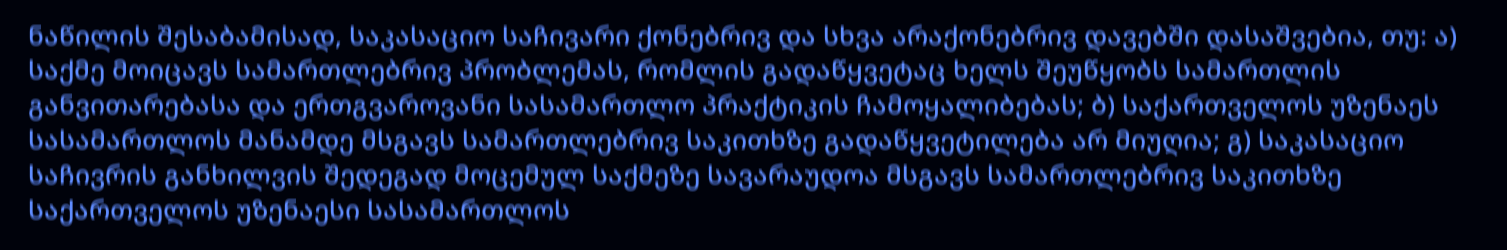ნაწილის შესაბამისად, საკასაციო საჩივარი ქონებრივ და სხვა არაქონებრივ დავებში დასაშვებია, თუ: ა) საქმე მოიცავს სამართლებრივ პრობლემას, რომლის გადაწყვეტაც ხელს შეუწყობს სამართლის განვითარებასა და ერთგვაროვანი სასამართლო პრაქტიკის ჩამოყალიბებას; ბ) საქართველოს უზენაეს სასამართლოს მანამდე მსგავს სამართლებრივ საკითხზე გადაწყვეტილება არ მიუღია; გ) საკასაციო საჩივრის განხილვის შედეგად მოცემულ საქმეზე სავარაუდოა მსგავს სამართლებრივ საკითხზე საქართველოს უზენაესი სასამართლოს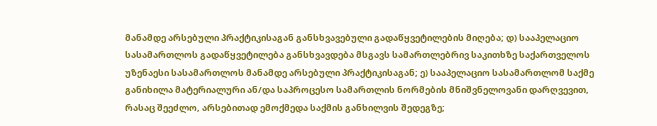მანამდე არსებული პრაქტიკისაგან განსხვავებული გადაწყვეტილების მიღება; დ) სააპელაციო სასამართლოს გადაწყვეტილება განსხვავდება მსგავს სამართლებრივ საკითხზე საქართველოს უზენაესი სასამართლოს მანამდე არსებული პრაქტიკისაგან; ე) სააპელაციო სასამართლომ საქმე განიხილა მატერიალური ან/და საპროცესო სამართლის ნორმების მნიშვნელოვანი დარღვევით, რასაც შეეძლო, არსებითად ემოქმედა საქმის განხილვის შედეგზე;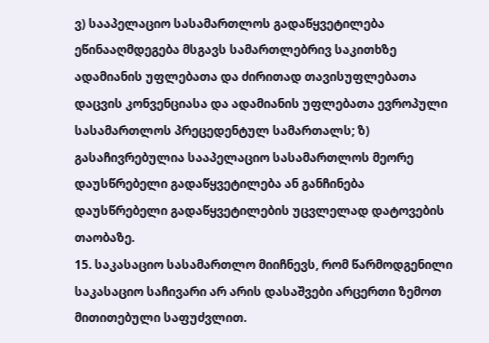ვ) სააპელაციო სასამართლოს გადაწყვეტილება ეწინააღმდეგება მსგავს სამართლებრივ საკითხზე ადამიანის უფლებათა და ძირითად თავისუფლებათა დაცვის კონვენციასა და ადამიანის უფლებათა ევროპული სასამართლოს პრეცედენტულ სამართალს; ზ) გასაჩივრებულია სააპელაციო სასამართლოს მეორე დაუსწრებელი გადაწყვეტილება ან განჩინება დაუსწრებელი გადაწყვეტილების უცვლელად დატოვების თაობაზე.
15. საკასაციო სასამართლო მიიჩნევს, რომ წარმოდგენილი საკასაციო საჩივარი არ არის დასაშვები არცერთი ზემოთ მითითებული საფუძვლით.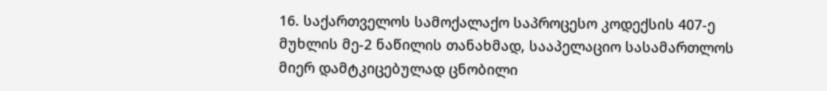16. საქართველოს სამოქალაქო საპროცესო კოდექსის 407-ე მუხლის მე-2 ნაწილის თანახმად, სააპელაციო სასამართლოს მიერ დამტკიცებულად ცნობილი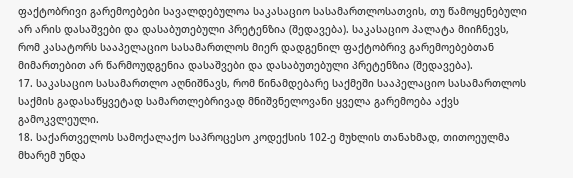ფაქტობრივი გარემოებები სავალდებულოა საკასაციო სასამართლოსათვის, თუ წამოყენებული არ არის დასაშვები და დასაბუთებული პრეტენზია (შედავება). საკასაციო პალატა მიიჩნევს, რომ კასატორს სააპელაციო სასამართლოს მიერ დადგენილ ფაქტობრივ გარემოებებთან მიმართებით არ წარმოუდგენია დასაშვები და დასაბუთებული პრეტენზია (შედავება).
17. საკასაციო სასამართლო აღნიშნავს, რომ წინამდებარე საქმეში სააპელაციო სასამართლოს საქმის გადასაწყვეტად სამართლებრივად მნიშვნელოვანი ყველა გარემოება აქვს გამოკვლეული.
18. საქართველოს სამოქალაქო საპროცესო კოდექსის 102-ე მუხლის თანახმად, თითოეულმა მხარემ უნდა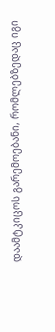დაამტკიცოს გარემოებანი, რომლებზედაც იგი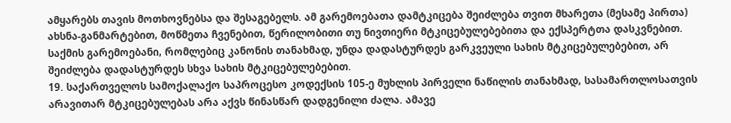ამყარებს თავის მოთხოვნებსა და შესაგებელს. ამ გარემოებათა დამტკიცება შეიძლება თვით მხარეთა (მესამე პირთა) ახსნა-განმარტებით, მოწმეთა ჩვენებით, წერილობითი თუ ნივთიერი მტკიცებულებებითა და ექსპერტთა დასკვნებით. საქმის გარემოებანი, რომლებიც კანონის თანახმად, უნდა დადასტურდეს გარკვეული სახის მტკიცებულებებით, არ შეიძლება დადასტურდეს სხვა სახის მტკიცებულებებით.
19. საქართველოს სამოქალაქო საპროცესო კოდექსის 105-ე მუხლის პირველი ნაწილის თანახმად, სასამართლოსათვის არავითარ მტკიცებულებას არა აქვს წინასწარ დადგენილი ძალა. ამავე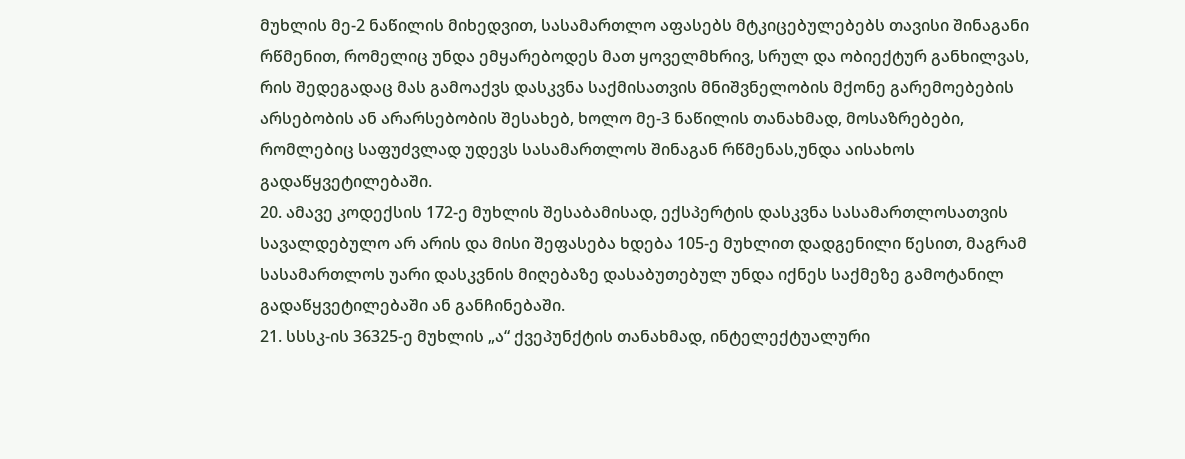მუხლის მე-2 ნაწილის მიხედვით, სასამართლო აფასებს მტკიცებულებებს თავისი შინაგანი რწმენით, რომელიც უნდა ემყარებოდეს მათ ყოველმხრივ, სრულ და ობიექტურ განხილვას, რის შედეგადაც მას გამოაქვს დასკვნა საქმისათვის მნიშვნელობის მქონე გარემოებების არსებობის ან არარსებობის შესახებ, ხოლო მე-3 ნაწილის თანახმად, მოსაზრებები, რომლებიც საფუძვლად უდევს სასამართლოს შინაგან რწმენას,უნდა აისახოს გადაწყვეტილებაში.
20. ამავე კოდექსის 172-ე მუხლის შესაბამისად, ექსპერტის დასკვნა სასამართლოსათვის სავალდებულო არ არის და მისი შეფასება ხდება 105-ე მუხლით დადგენილი წესით, მაგრამ სასამართლოს უარი დასკვნის მიღებაზე დასაბუთებულ უნდა იქნეს საქმეზე გამოტანილ გადაწყვეტილებაში ან განჩინებაში.
21. სსსკ-ის 36325-ე მუხლის „ა“ ქვეპუნქტის თანახმად, ინტელექტუალური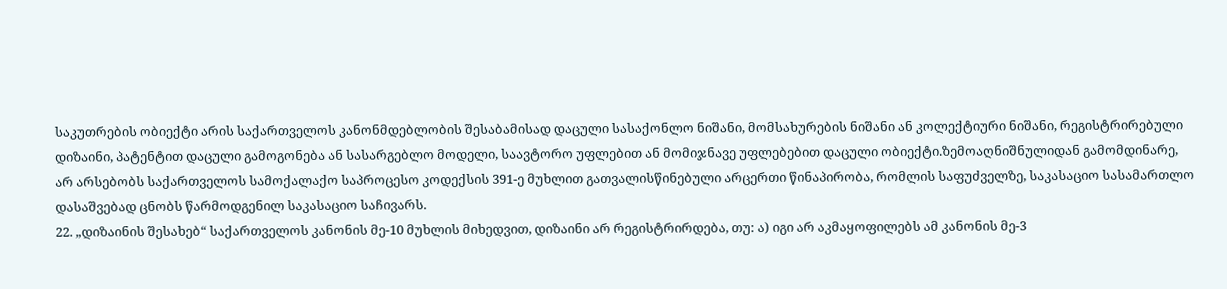საკუთრების ობიექტი არის საქართველოს კანონმდებლობის შესაბამისად დაცული სასაქონლო ნიშანი, მომსახურების ნიშანი ან კოლექტიური ნიშანი, რეგისტრირებული დიზაინი, პატენტით დაცული გამოგონება ან სასარგებლო მოდელი, საავტორო უფლებით ან მომიჯნავე უფლებებით დაცული ობიექტი.ზემოაღნიშნულიდან გამომდინარე, არ არსებობს საქართველოს სამოქალაქო საპროცესო კოდექსის 391-ე მუხლით გათვალისწინებული არცერთი წინაპირობა, რომლის საფუძველზე, საკასაციო სასამართლო დასაშვებად ცნობს წარმოდგენილ საკასაციო საჩივარს.
22. „დიზაინის შესახებ“ საქართველოს კანონის მე-10 მუხლის მიხედვით, დიზაინი არ რეგისტრირდება, თუ: ა) იგი არ აკმაყოფილებს ამ კანონის მე-3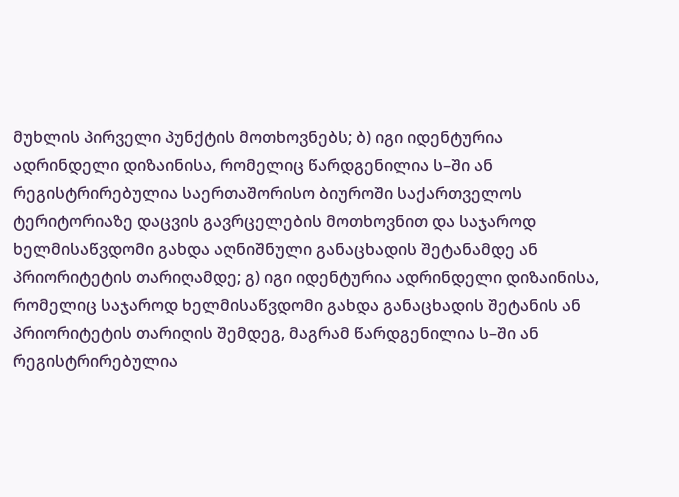მუხლის პირველი პუნქტის მოთხოვნებს; ბ) იგი იდენტურია ადრინდელი დიზაინისა, რომელიც წარდგენილია ს–ში ან რეგისტრირებულია საერთაშორისო ბიუროში საქართველოს ტერიტორიაზე დაცვის გავრცელების მოთხოვნით და საჯაროდ ხელმისაწვდომი გახდა აღნიშნული განაცხადის შეტანამდე ან პრიორიტეტის თარიღამდე; გ) იგი იდენტურია ადრინდელი დიზაინისა, რომელიც საჯაროდ ხელმისაწვდომი გახდა განაცხადის შეტანის ან პრიორიტეტის თარიღის შემდეგ, მაგრამ წარდგენილია ს–ში ან რეგისტრირებულია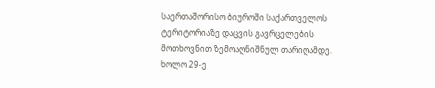საერთაშორისო ბიუროში საქართველოს ტერიტორიაზე დაცვის გავრცელების მოთხოვნით ზემოაღნიშნულ თარიღამდე. ხოლო 29-ე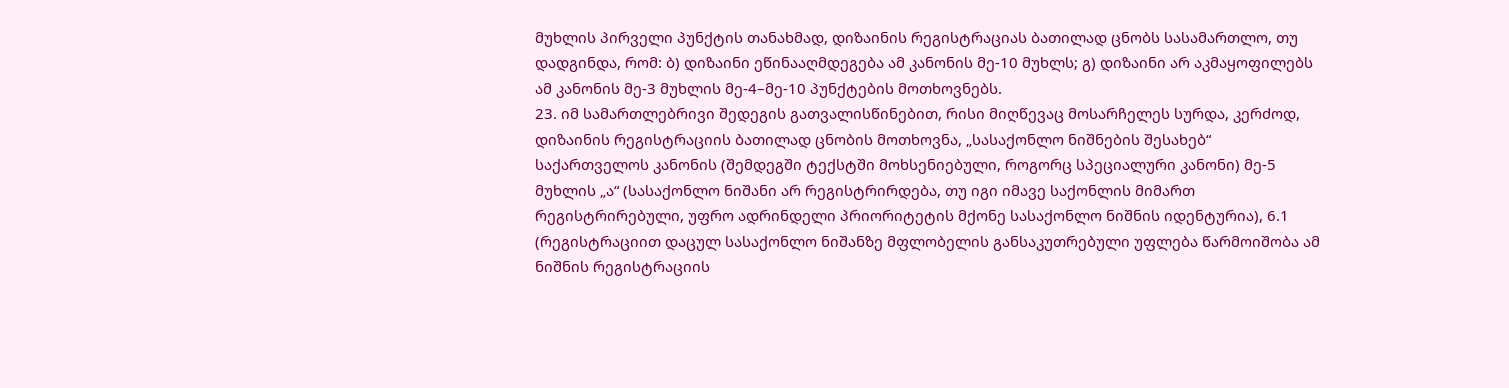მუხლის პირველი პუნქტის თანახმად, დიზაინის რეგისტრაციას ბათილად ცნობს სასამართლო, თუ დადგინდა, რომ: ბ) დიზაინი ეწინააღმდეგება ამ კანონის მე-10 მუხლს; გ) დიზაინი არ აკმაყოფილებს ამ კანონის მე-3 მუხლის მე-4–მე-10 პუნქტების მოთხოვნებს.
23. იმ სამართლებრივი შედეგის გათვალისწინებით, რისი მიღწევაც მოსარჩელეს სურდა, კერძოდ, დიზაინის რეგისტრაციის ბათილად ცნობის მოთხოვნა, „სასაქონლო ნიშნების შესახებ“ საქართველოს კანონის (შემდეგში ტექსტში მოხსენიებული, როგორც სპეციალური კანონი) მე-5 მუხლის „ა“ (სასაქონლო ნიშანი არ რეგისტრირდება, თუ იგი იმავე საქონლის მიმართ რეგისტრირებული, უფრო ადრინდელი პრიორიტეტის მქონე სასაქონლო ნიშნის იდენტურია), 6.1 (რეგისტრაციით დაცულ სასაქონლო ნიშანზე მფლობელის განსაკუთრებული უფლება წარმოიშობა ამ ნიშნის რეგისტრაციის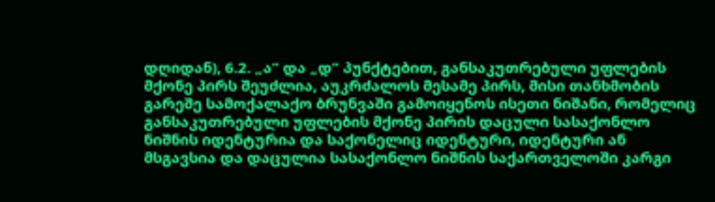დღიდან), 6.2. „ა“ და „დ“ პუნქტებით, განსაკუთრებული უფლების მქონე პირს შეუძლია, აუკრძალოს მესამე პირს, მისი თანხმობის გარეშე სამოქალაქო ბრუნვაში გამოიყენოს ისეთი ნიშანი, რომელიც განსაკუთრებული უფლების მქონე პირის დაცული სასაქონლო ნიშნის იდენტურია და საქონელიც იდენტური, იდენტური ან მსგავსია და დაცულია სასაქონლო ნიშნის საქართველოში კარგი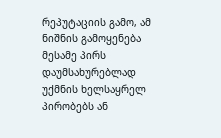რეპუტაციის გამო, ამ ნიშნის გამოყენება მესამე პირს დაუმსახურებლად უქმნის ხელსაყრელ პირობებს ან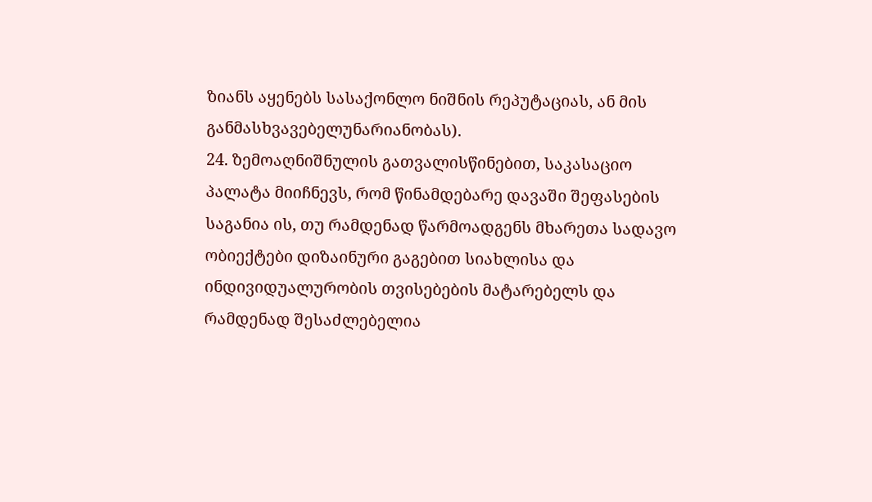ზიანს აყენებს სასაქონლო ნიშნის რეპუტაციას, ან მის განმასხვავებელუნარიანობას).
24. ზემოაღნიშნულის გათვალისწინებით, საკასაციო პალატა მიიჩნევს, რომ წინამდებარე დავაში შეფასების საგანია ის, თუ რამდენად წარმოადგენს მხარეთა სადავო ობიექტები დიზაინური გაგებით სიახლისა და ინდივიდუალურობის თვისებების მატარებელს და რამდენად შესაძლებელია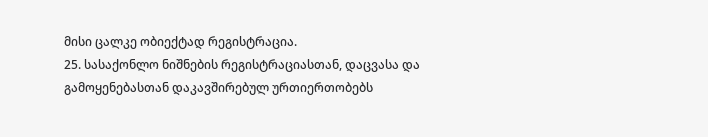მისი ცალკე ობიექტად რეგისტრაცია.
25. სასაქონლო ნიშნების რეგისტრაციასთან, დაცვასა და გამოყენებასთან დაკავშირებულ ურთიერთობებს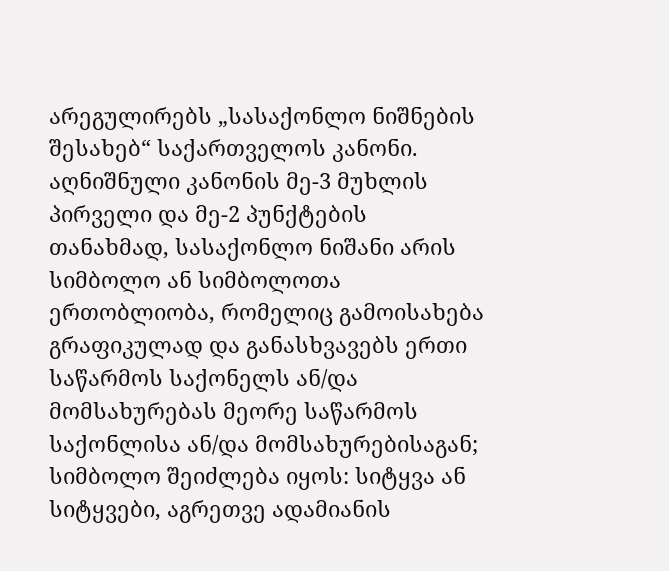არეგულირებს „სასაქონლო ნიშნების შესახებ“ საქართველოს კანონი. აღნიშნული კანონის მე-3 მუხლის პირველი და მე-2 პუნქტების თანახმად, სასაქონლო ნიშანი არის სიმბოლო ან სიმბოლოთა ერთობლიობა, რომელიც გამოისახება გრაფიკულად და განასხვავებს ერთი საწარმოს საქონელს ან/და მომსახურებას მეორე საწარმოს საქონლისა ან/და მომსახურებისაგან; სიმბოლო შეიძლება იყოს: სიტყვა ან სიტყვები, აგრეთვე ადამიანის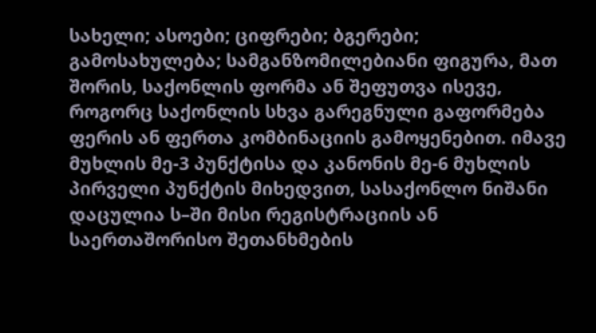სახელი; ასოები; ციფრები; ბგერები; გამოსახულება; სამგანზომილებიანი ფიგურა, მათ შორის, საქონლის ფორმა ან შეფუთვა ისევე, როგორც საქონლის სხვა გარეგნული გაფორმება ფერის ან ფერთა კომბინაციის გამოყენებით. იმავე მუხლის მე-3 პუნქტისა და კანონის მე-6 მუხლის პირველი პუნქტის მიხედვით, სასაქონლო ნიშანი დაცულია ს–ში მისი რეგისტრაციის ან საერთაშორისო შეთანხმების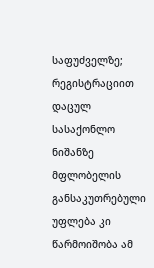საფუძველზე; რეგისტრაციით დაცულ სასაქონლო ნიშანზე მფლობელის განსაკუთრებული უფლება კი წარმოიშობა ამ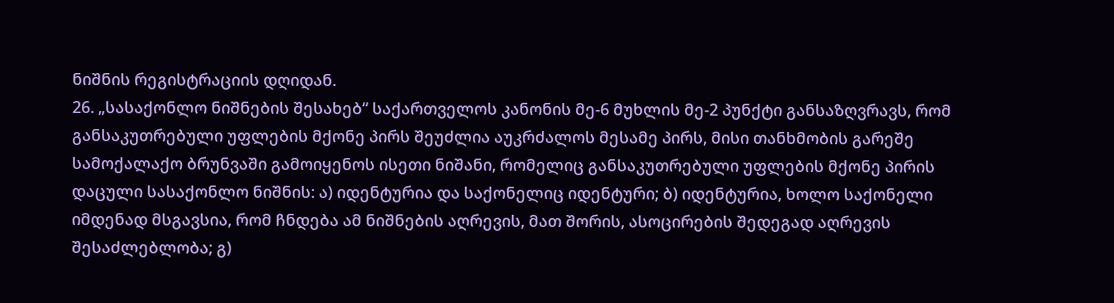ნიშნის რეგისტრაციის დღიდან.
26. „სასაქონლო ნიშნების შესახებ“ საქართველოს კანონის მე-6 მუხლის მე-2 პუნქტი განსაზღვრავს, რომ განსაკუთრებული უფლების მქონე პირს შეუძლია აუკრძალოს მესამე პირს, მისი თანხმობის გარეშე სამოქალაქო ბრუნვაში გამოიყენოს ისეთი ნიშანი, რომელიც განსაკუთრებული უფლების მქონე პირის დაცული სასაქონლო ნიშნის: ა) იდენტურია და საქონელიც იდენტური; ბ) იდენტურია, ხოლო საქონელი იმდენად მსგავსია, რომ ჩნდება ამ ნიშნების აღრევის, მათ შორის, ასოცირების შედეგად აღრევის შესაძლებლობა; გ)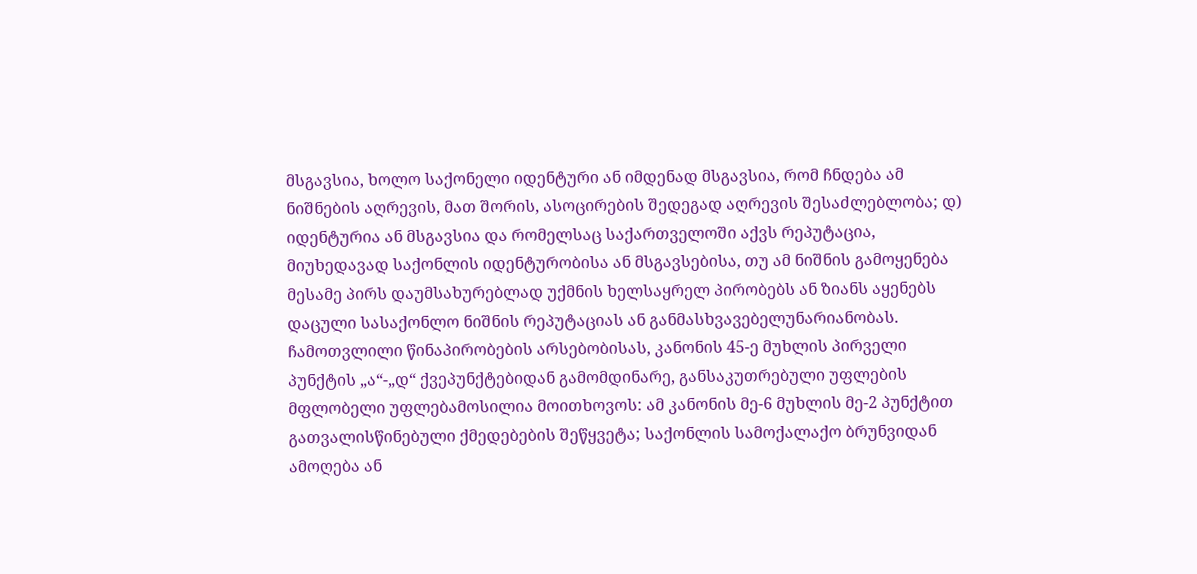მსგავსია, ხოლო საქონელი იდენტური ან იმდენად მსგავსია, რომ ჩნდება ამ ნიშნების აღრევის, მათ შორის, ასოცირების შედეგად აღრევის შესაძლებლობა; დ) იდენტურია ან მსგავსია და რომელსაც საქართველოში აქვს რეპუტაცია, მიუხედავად საქონლის იდენტურობისა ან მსგავსებისა, თუ ამ ნიშნის გამოყენება მესამე პირს დაუმსახურებლად უქმნის ხელსაყრელ პირობებს ან ზიანს აყენებს დაცული სასაქონლო ნიშნის რეპუტაციას ან განმასხვავებელუნარიანობას. ჩამოთვლილი წინაპირობების არსებობისას, კანონის 45-ე მუხლის პირველი პუნქტის „ა“-„დ“ ქვეპუნქტებიდან გამომდინარე, განსაკუთრებული უფლების მფლობელი უფლებამოსილია მოითხოვოს: ამ კანონის მე-6 მუხლის მე-2 პუნქტით გათვალისწინებული ქმედებების შეწყვეტა; საქონლის სამოქალაქო ბრუნვიდან ამოღება ან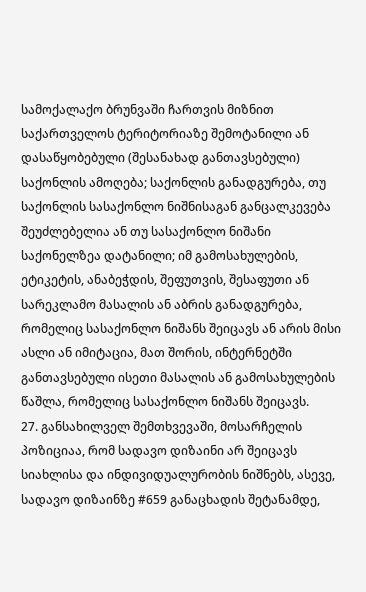სამოქალაქო ბრუნვაში ჩართვის მიზნით საქართველოს ტერიტორიაზე შემოტანილი ან დასაწყობებული (შესანახად განთავსებული) საქონლის ამოღება; საქონლის განადგურება, თუ საქონლის სასაქონლო ნიშნისაგან განცალკევება შეუძლებელია ან თუ სასაქონლო ნიშანი საქონელზეა დატანილი; იმ გამოსახულების, ეტიკეტის, ანაბეჭდის, შეფუთვის, შესაფუთი ან სარეკლამო მასალის ან აბრის განადგურება, რომელიც სასაქონლო ნიშანს შეიცავს ან არის მისი ასლი ან იმიტაცია, მათ შორის, ინტერნეტში განთავსებული ისეთი მასალის ან გამოსახულების წაშლა, რომელიც სასაქონლო ნიშანს შეიცავს.
27. განსახილველ შემთხვევაში, მოსარჩელის პოზიციაა, რომ სადავო დიზაინი არ შეიცავს სიახლისა და ინდივიდუალურობის ნიშნებს, ასევე, სადავო დიზაინზე #659 განაცხადის შეტანამდე,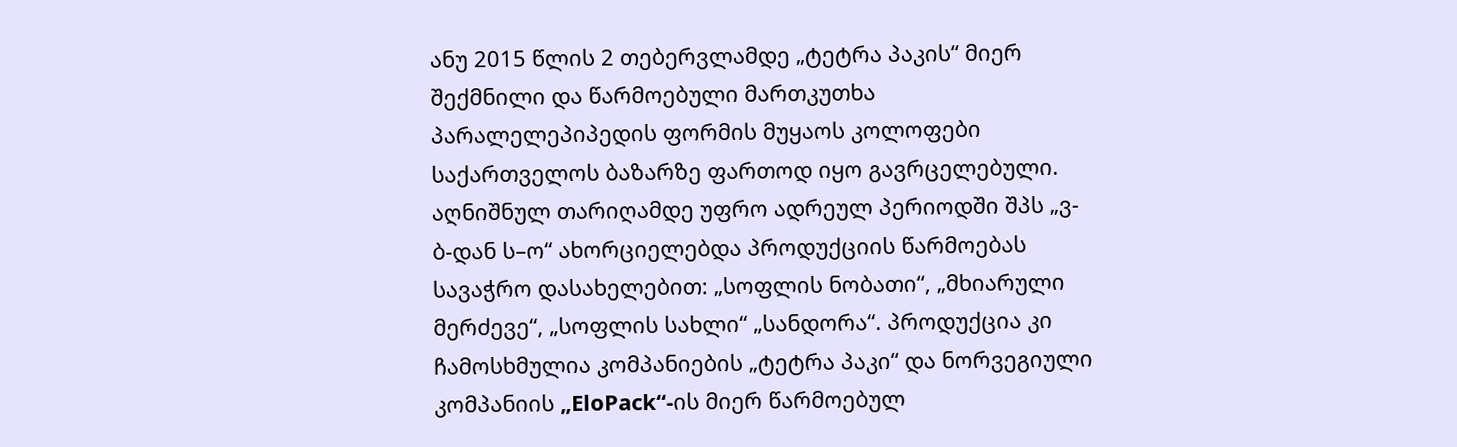ანუ 2015 წლის 2 თებერვლამდე „ტეტრა პაკის“ მიერ შექმნილი და წარმოებული მართკუთხა პარალელეპიპედის ფორმის მუყაოს კოლოფები საქართველოს ბაზარზე ფართოდ იყო გავრცელებული. აღნიშნულ თარიღამდე უფრო ადრეულ პერიოდში შპს „ვ-ბ-დან ს–ო“ ახორციელებდა პროდუქციის წარმოებას სავაჭრო დასახელებით: „სოფლის ნობათი“, „მხიარული მერძევე“, „სოფლის სახლი“ „სანდორა“. პროდუქცია კი ჩამოსხმულია კომპანიების „ტეტრა პაკი“ და ნორვეგიული კომპანიის „EloPack“-ის მიერ წარმოებულ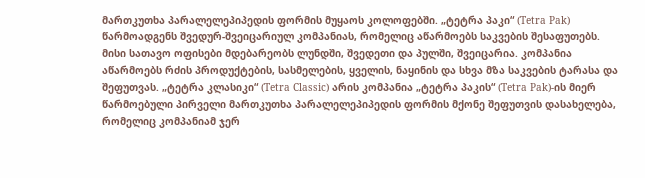მართკუთხა პარალელეპიპედის ფორმის მუყაოს კოლოფებში. „ტეტრა პაკი“ (Tetra Pak) წარმოადგენს შვედურ-შვეიცარიულ კომპანიას, რომელიც აწარმოებს საკვების შესაფუთებს. მისი სათავო ოფისები მდებარეობს ლუნდში, შვედეთი და პულში, შვეიცარია. კომპანია აწარმოებს რძის პროდუქტების, სასმელების, ყველის, ნაყინის და სხვა მზა საკვების ტარასა და შეფუთვას. „ტეტრა კლასიკი“ (Tetra Classic) არის კომპანია „ტეტრა პაკის“ (Tetra Pak)-ის მიერ წარმოებული პირველი მართკუთხა პარალელეპიპედის ფორმის მქონე შეფუთვის დასახელება, რომელიც კომპანიამ ჯერ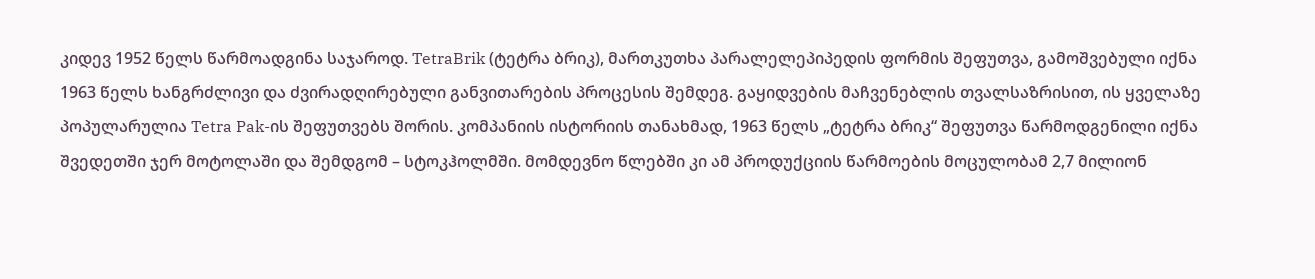კიდევ 1952 წელს წარმოადგინა საჯაროდ. TetraBrik (ტეტრა ბრიკ), მართკუთხა პარალელეპიპედის ფორმის შეფუთვა, გამოშვებული იქნა 1963 წელს ხანგრძლივი და ძვირადღირებული განვითარების პროცესის შემდეგ. გაყიდვების მაჩვენებლის თვალსაზრისით, ის ყველაზე პოპულარულია Tetra Pak-ის შეფუთვებს შორის. კომპანიის ისტორიის თანახმად, 1963 წელს „ტეტრა ბრიკ“ შეფუთვა წარმოდგენილი იქნა შვედეთში ჯერ მოტოლაში და შემდგომ – სტოკჰოლმში. მომდევნო წლებში კი ამ პროდუქციის წარმოების მოცულობამ 2,7 მილიონ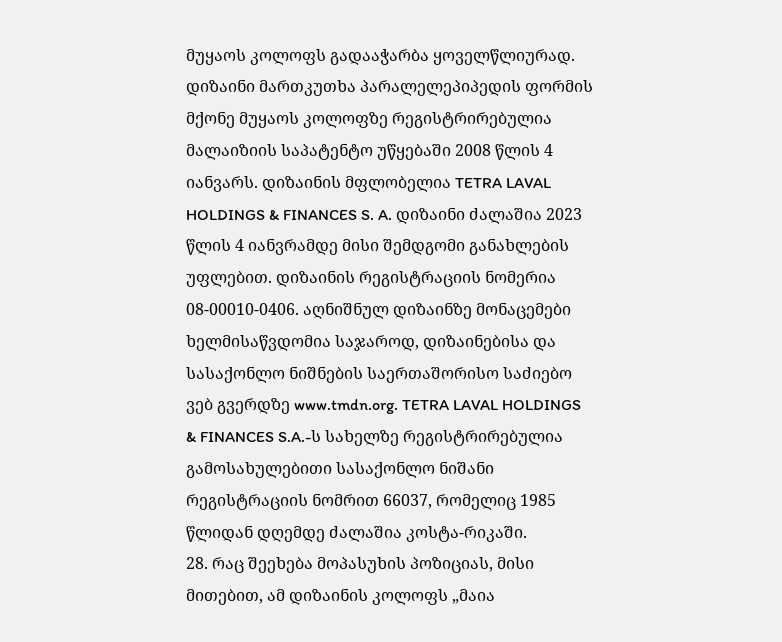მუყაოს კოლოფს გადააჭარბა ყოველწლიურად. დიზაინი მართკუთხა პარალელეპიპედის ფორმის მქონე მუყაოს კოლოფზე რეგისტრირებულია მალაიზიის საპატენტო უწყებაში 2008 წლის 4 იანვარს. დიზაინის მფლობელია TETRA LAVAL HOLDINGS & FINANCES S. A. დიზაინი ძალაშია 2023 წლის 4 იანვრამდე მისი შემდგომი განახლების უფლებით. დიზაინის რეგისტრაციის ნომერია 08-00010-0406. აღნიშნულ დიზაინზე მონაცემები ხელმისაწვდომია საჯაროდ, დიზაინებისა და სასაქონლო ნიშნების საერთაშორისო საძიებო ვებ გვერდზე www.tmdn.org. TETRA LAVAL HOLDINGS & FINANCES S.A.-ს სახელზე რეგისტრირებულია გამოსახულებითი სასაქონლო ნიშანი რეგისტრაციის ნომრით 66037, რომელიც 1985 წლიდან დღემდე ძალაშია კოსტა-რიკაში.
28. რაც შეეხება მოპასუხის პოზიციას, მისი მითებით, ამ დიზაინის კოლოფს „მაია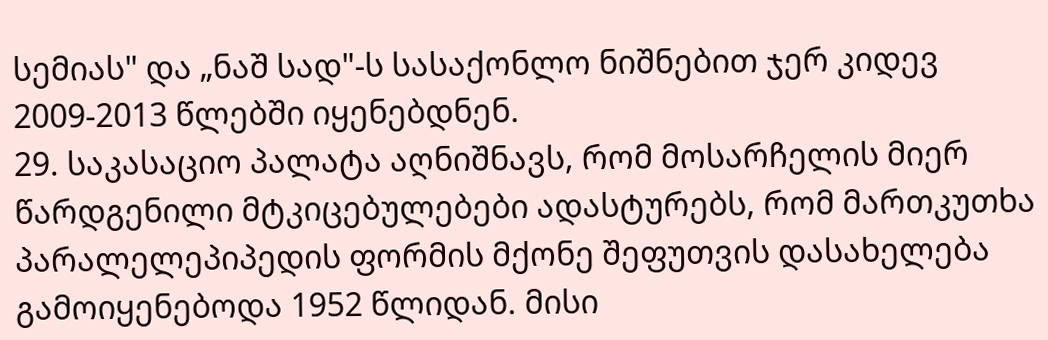სემიას" და „ნაშ სად"-ს სასაქონლო ნიშნებით ჯერ კიდევ 2009-2013 წლებში იყენებდნენ.
29. საკასაციო პალატა აღნიშნავს, რომ მოსარჩელის მიერ წარდგენილი მტკიცებულებები ადასტურებს, რომ მართკუთხა პარალელეპიპედის ფორმის მქონე შეფუთვის დასახელება გამოიყენებოდა 1952 წლიდან. მისი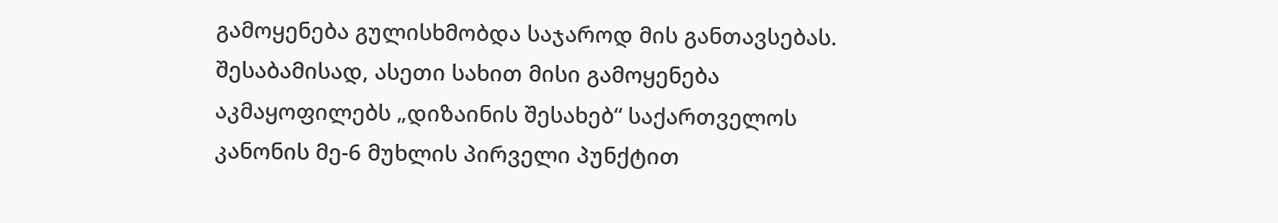გამოყენება გულისხმობდა საჯაროდ მის განთავსებას. შესაბამისად, ასეთი სახით მისი გამოყენება აკმაყოფილებს „დიზაინის შესახებ“ საქართველოს კანონის მე-6 მუხლის პირველი პუნქტით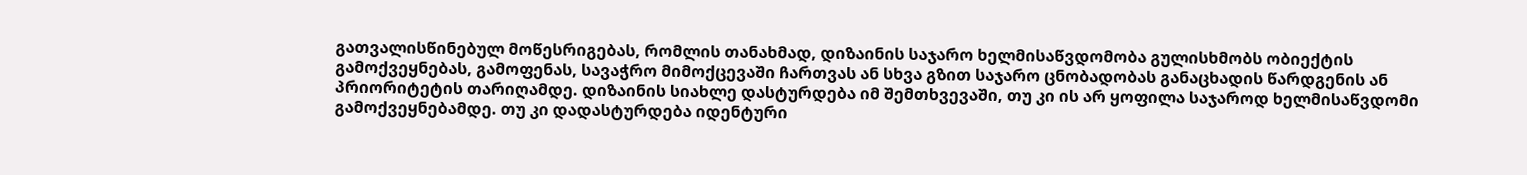გათვალისწინებულ მოწესრიგებას, რომლის თანახმად, დიზაინის საჯარო ხელმისაწვდომობა გულისხმობს ობიექტის გამოქვეყნებას, გამოფენას, სავაჭრო მიმოქცევაში ჩართვას ან სხვა გზით საჯარო ცნობადობას განაცხადის წარდგენის ან პრიორიტეტის თარიღამდე. დიზაინის სიახლე დასტურდება იმ შემთხვევაში, თუ კი ის არ ყოფილა საჯაროდ ხელმისაწვდომი გამოქვეყნებამდე. თუ კი დადასტურდება იდენტური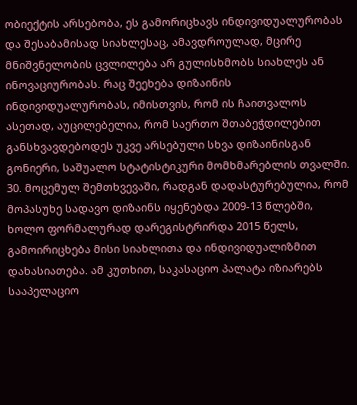ობიექტის არსებობა, ეს გამორიცხავს ინდივიდუალურობას და შესაბამისად სიახლესაც, ამავდროულად, მცირე მნიშვნელობის ცვლილება არ გულისხმობს სიახლეს ან ინოვაციურობას. რაც შეეხება დიზაინის ინდივიდუალურობას, იმისთვის, რომ ის ჩაითვალოს ასეთად, აუცილებელია, რომ საერთო შთაბეჭდილებით განსხვავდებოდეს უკვე არსებული სხვა დიზაინისგან გონიერი, საშუალო სტატისტიკური მომხმარებლის თვალში.
30. მოცემულ შემთხვევაში, რადგან დადასტურებულია, რომ მოპასუხე სადავო დიზაინს იყენებდა 2009-13 წლებში, ხოლო ფორმალურად დარეგისტრირდა 2015 წელს, გამოირიცხება მისი სიახლითა და ინდივიდუალიზმით დახასიათება. ამ კუთხით, საკასაციო პალატა იზიარებს სააპელაციო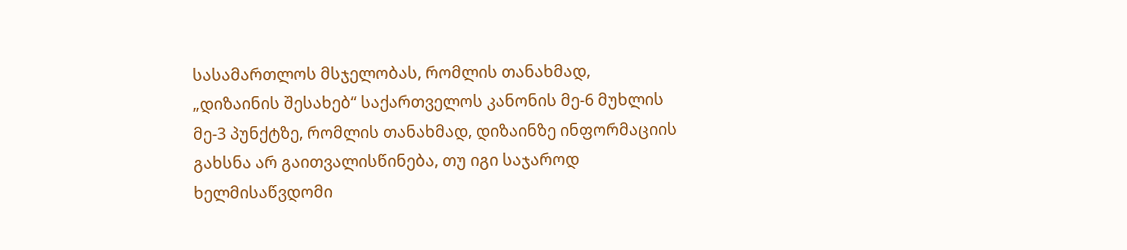სასამართლოს მსჯელობას, რომლის თანახმად, „დიზაინის შესახებ“ საქართველოს კანონის მე-6 მუხლის მე-3 პუნქტზე, რომლის თანახმად, დიზაინზე ინფორმაციის გახსნა არ გაითვალისწინება, თუ იგი საჯაროდ ხელმისაწვდომი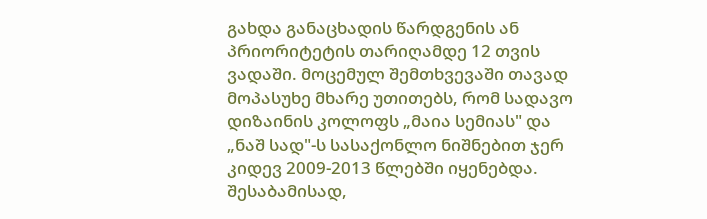გახდა განაცხადის წარდგენის ან პრიორიტეტის თარიღამდე 12 თვის ვადაში. მოცემულ შემთხვევაში თავად მოპასუხე მხარე უთითებს, რომ სადავო დიზაინის კოლოფს „მაია სემიას" და „ნაშ სად"-ს სასაქონლო ნიშნებით ჯერ კიდევ 2009-2013 წლებში იყენებდა. შესაბამისად,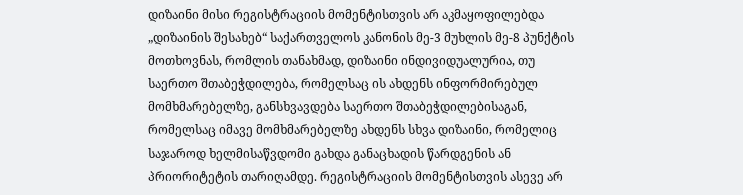დიზაინი მისი რეგისტრაციის მომენტისთვის არ აკმაყოფილებდა „დიზაინის შესახებ“ საქართველოს კანონის მე-3 მუხლის მე-8 პუნქტის მოთხოვნას, რომლის თანახმად, დიზაინი ინდივიდუალურია, თუ საერთო შთაბეჭდილება, რომელსაც ის ახდენს ინფორმირებულ მომხმარებელზე, განსხვავდება საერთო შთაბეჭდილებისაგან, რომელსაც იმავე მომხმარებელზე ახდენს სხვა დიზაინი, რომელიც საჯაროდ ხელმისაწვდომი გახდა განაცხადის წარდგენის ან პრიორიტეტის თარიღამდე. რეგისტრაციის მომენტისთვის ასევე არ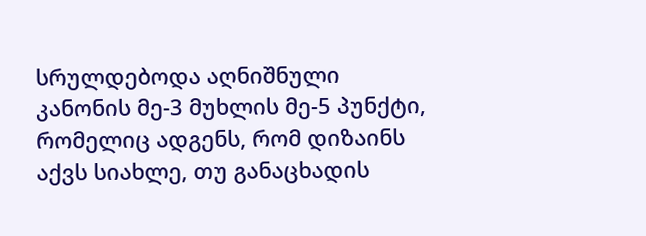სრულდებოდა აღნიშნული კანონის მე-3 მუხლის მე-5 პუნქტი, რომელიც ადგენს, რომ დიზაინს აქვს სიახლე, თუ განაცხადის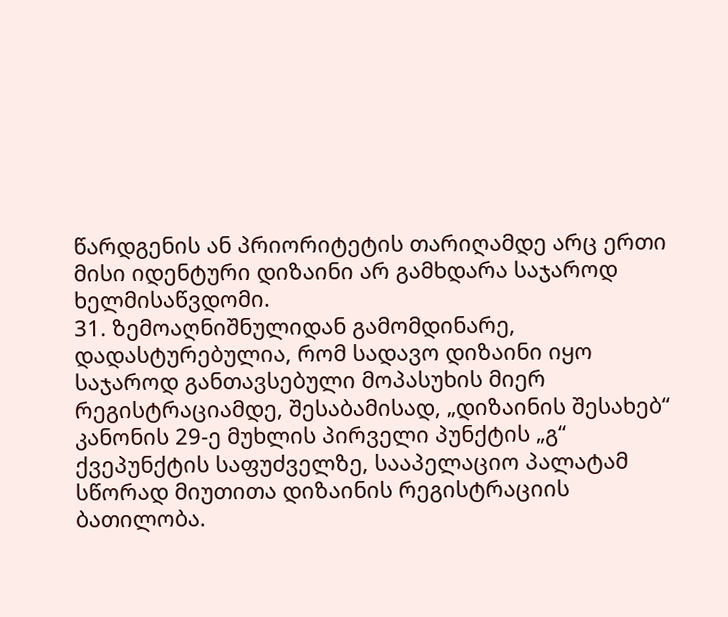წარდგენის ან პრიორიტეტის თარიღამდე არც ერთი მისი იდენტური დიზაინი არ გამხდარა საჯაროდ ხელმისაწვდომი.
31. ზემოაღნიშნულიდან გამომდინარე, დადასტურებულია, რომ სადავო დიზაინი იყო საჯაროდ განთავსებული მოპასუხის მიერ რეგისტრაციამდე, შესაბამისად, „დიზაინის შესახებ“ კანონის 29-ე მუხლის პირველი პუნქტის „გ“ ქვეპუნქტის საფუძველზე, სააპელაციო პალატამ სწორად მიუთითა დიზაინის რეგისტრაციის ბათილობა.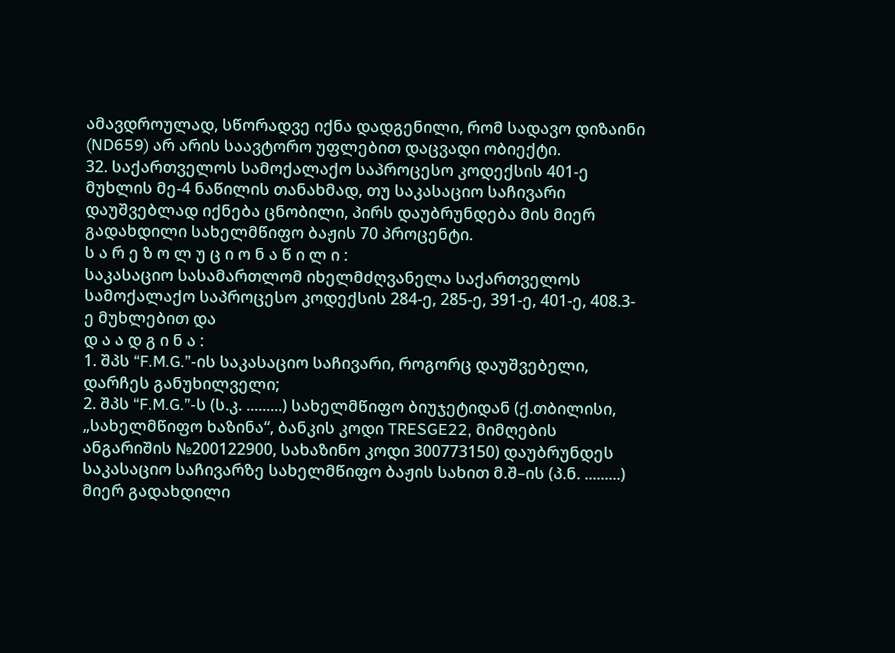ამავდროულად, სწორადვე იქნა დადგენილი, რომ სადავო დიზაინი (ND659) არ არის საავტორო უფლებით დაცვადი ობიექტი.
32. საქართველოს სამოქალაქო საპროცესო კოდექსის 401-ე მუხლის მე-4 ნაწილის თანახმად, თუ საკასაციო საჩივარი დაუშვებლად იქნება ცნობილი, პირს დაუბრუნდება მის მიერ გადახდილი სახელმწიფო ბაჟის 70 პროცენტი.
ს ა რ ე ზ ო ლ უ ც ი ო ნ ა წ ი ლ ი :
საკასაციო სასამართლომ იხელმძღვანელა საქართველოს სამოქალაქო საპროცესო კოდექსის 284-ე, 285-ე, 391-ე, 401-ე, 408.3-ე მუხლებით და
დ ა ა დ გ ი ნ ა :
1. შპს “F.M.G.”-ის საკასაციო საჩივარი, როგორც დაუშვებელი, დარჩეს განუხილველი;
2. შპს “F.M.G.”-ს (ს.კ. .........) სახელმწიფო ბიუჯეტიდან (ქ.თბილისი, „სახელმწიფო ხაზინა“, ბანკის კოდი TRESGE22, მიმღების ანგარიშის №200122900, სახაზინო კოდი 300773150) დაუბრუნდეს საკასაციო საჩივარზე სახელმწიფო ბაჟის სახით მ.შ–ის (პ.ნ. .........) მიერ გადახდილი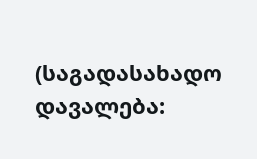(საგადასახადო დავალება: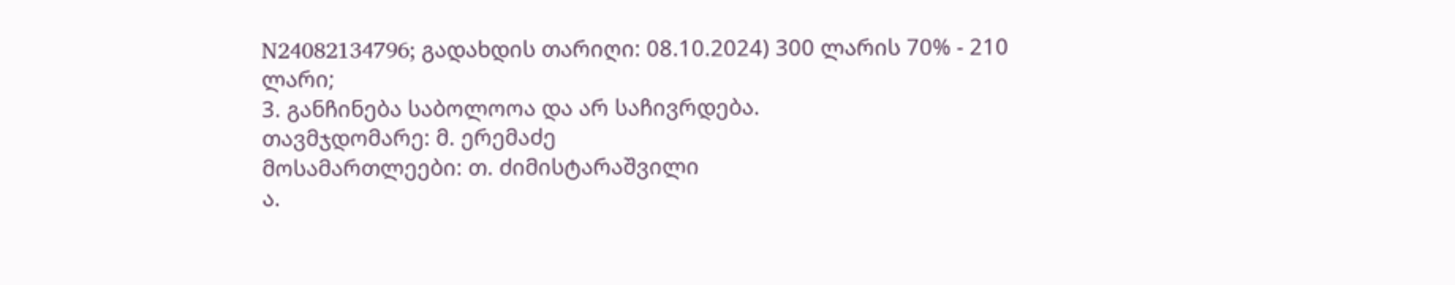N24082134796; გადახდის თარიღი: 08.10.2024) 300 ლარის 70% - 210 ლარი;
3. განჩინება საბოლოოა და არ საჩივრდება.
თავმჯდომარე: მ. ერემაძე
მოსამართლეები: თ. ძიმისტარაშვილი
ა.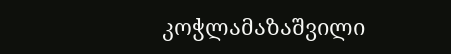კოჭლამაზაშვილი